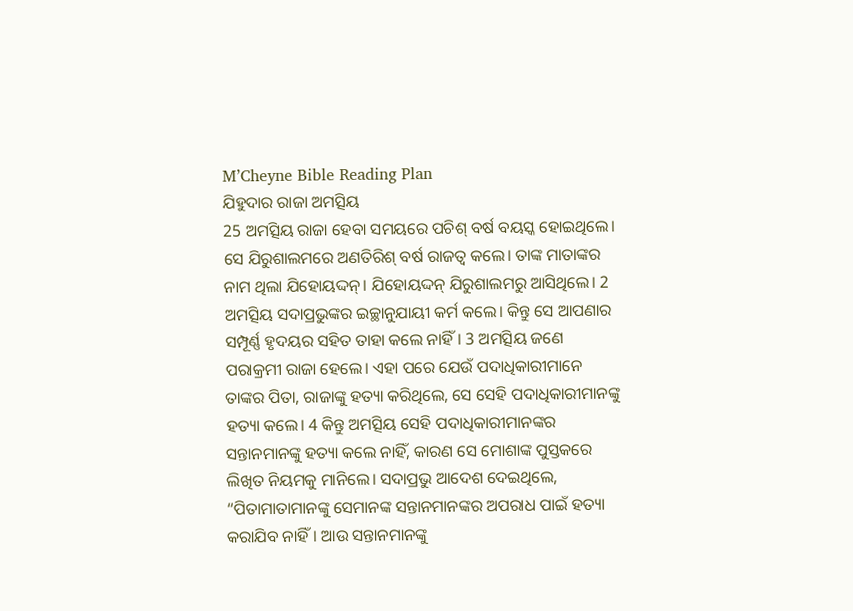M’Cheyne Bible Reading Plan
ଯିହୁଦାର ରାଜା ଅମତ୍ସିୟ
25 ଅମତ୍ସିୟ ରାଜା ହେବା ସମୟରେ ପଚିଶ୍ ବର୍ଷ ବୟସ୍କ ହୋଇଥିଲେ। ସେ ଯିରୁଶାଲମରେ ଅଣତିରିଶ୍ ବର୍ଷ ରାଜତ୍ୱ କଲେ। ତାଙ୍କ ମାତାଙ୍କର ନାମ ଥିଲା ଯିହୋୟଦ୍ଦନ୍। ଯିହୋୟଦ୍ଦନ୍ ଯିରୁଶାଲମରୁ ଆସିଥିଲେ। 2 ଅମତ୍ସିୟ ସଦାପ୍ରଭୁଙ୍କର ଇଚ୍ଛାନୁଯାୟୀ କର୍ମ କଲେ। କିନ୍ତୁ ସେ ଆପଣାର ସମ୍ପୂର୍ଣ୍ଣ ହୃଦୟର ସହିତ ତାହା କଲେ ନାହିଁ। 3 ଅମତ୍ସିୟ ଜଣେ ପରାକ୍ରମୀ ରାଜା ହେଲେ। ଏହା ପରେ ଯେଉଁ ପଦାଧିକାରୀମାନେ ତାଙ୍କର ପିତା, ରାଜାଙ୍କୁ ହତ୍ୟା କରିଥିଲେ, ସେ ସେହି ପଦାଧିକାରୀମାନଙ୍କୁ ହତ୍ୟା କଲେ। 4 କିନ୍ତୁ ଅମତ୍ସିୟ ସେହି ପଦାଧିକାରୀମାନଙ୍କର ସନ୍ତାନମାନଙ୍କୁ ହତ୍ୟା କଲେ ନାହିଁ, କାରଣ ସେ ମୋଶାଙ୍କ ପୁସ୍ତକରେ ଲିଖିତ ନିୟମକୁ ମାନିଲେ। ସଦାପ୍ରଭୁ ଆଦେଶ ଦେଇଥିଲେ, “ପିତାମାତାମାନଙ୍କୁ ସେମାନଙ୍କ ସନ୍ତାନମାନଙ୍କର ଅପରାଧ ପାଇଁ ହତ୍ୟା କରାଯିବ ନାହିଁ। ଆଉ ସନ୍ତାନମାନଙ୍କୁ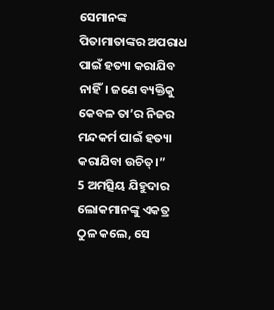ସେମାନଙ୍କ ପିତାମାତାଙ୍କର ଅପରାଧ ପାଇଁ ହତ୍ୟା କରାଯିବ ନାହିଁ। ଜଣେ ବ୍ୟକ୍ତିକୁ କେବଳ ତା’ର ନିଜର ମନ୍ଦକର୍ମ ପାଇଁ ହତ୍ୟା କରାଯିବା ଉଚିତ୍।”
5 ଅମତ୍ସିୟ ଯିହୁଦାର ଲୋକମାନଙ୍କୁ ଏକତ୍ର ଠୁଳ କଲେ, ସେ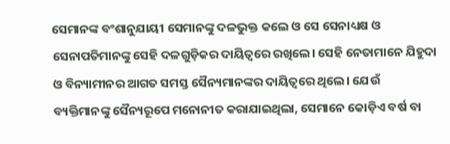ସେମାନଙ୍କ ବଂଶାନୁଯାୟୀ ସେମାନଙ୍କୁ ଦଳଭୁକ୍ତ କଲେ ଓ ସେ ସେନାଧ୍ୟକ୍ଷ ଓ ସେନାପତିମାନଙ୍କୁ ସେହି ଦଳଗୁଡ଼ିକର ଦାୟିତ୍ୱରେ ରଖିଲେ। ସେହି ନେତାମାନେ ଯିହୁଦା ଓ ବିନ୍ୟାମୀନର ଆଗତ ସମସ୍ତ ସୈନ୍ୟମାନଙ୍କର ଦାୟିତ୍ୱରେ ଥିଲେ। ଯେଉଁ ବ୍ୟକ୍ତିମାନଙ୍କୁ ସୈନ୍ୟରୂପେ ମନୋନୀତ କରାଯାଇଥିଲା, ସେମାନେ କୋଡ଼ିଏ ବର୍ଷ ବା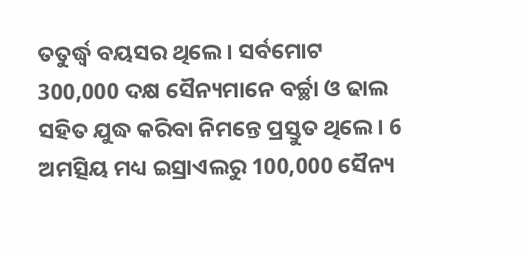ତତୁର୍ଦ୍ଧ୍ୱ ବୟସର ଥିଲେ। ସର୍ବମୋଟ 300,000 ଦକ୍ଷ ସୈନ୍ୟମାନେ ବର୍ଚ୍ଛା ଓ ଢାଲ ସହିତ ଯୁଦ୍ଧ କରିବା ନିମନ୍ତେ ପ୍ରସ୍ତୁତ ଥିଲେ। 6 ଅମତ୍ସିୟ ମଧ୍ୟ ଇସ୍ରାଏଲରୁ 100,000 ସୈନ୍ୟ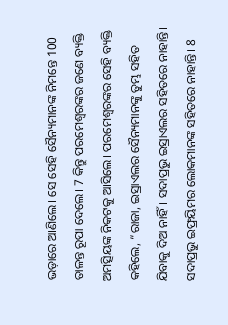ଭଡ଼ାରେ ଆଣିଲେ। ସେ ସେହି ସୈନ୍ୟମାନଙ୍କ ନିମନ୍ତେ 100 ତାଳନ୍ତ ରୂପା ଦେଲେ। 7 କିନ୍ତୁ ପରମେଶ୍ୱରଙ୍କର ଜଣେ ବ୍ୟକ୍ତି ଅମତ୍ସିୟଙ୍କ ନିକଟକୁ ଆସିଲେ। ପରମେଶ୍ୱରଙ୍କର ସେହି ବ୍ୟକ୍ତି କହିଲେ, “ରାଜା, ଇସ୍ରାଏଲର ସୈନ୍ୟମାନଙ୍କୁ ତୁମ୍ଭ ସହିତ ଯିବାକୁ ଦିଅ ନାହିଁ। ସଦାପ୍ରଭୁ ଇସ୍ରାଏଲର ସହିତରେ ନାହାନ୍ତି। ସଦାପ୍ରଭୁ ଇଫ୍ରୟିମର ଲୋକମାନଙ୍କ ସହିତରେ ନାହାନ୍ତି। 8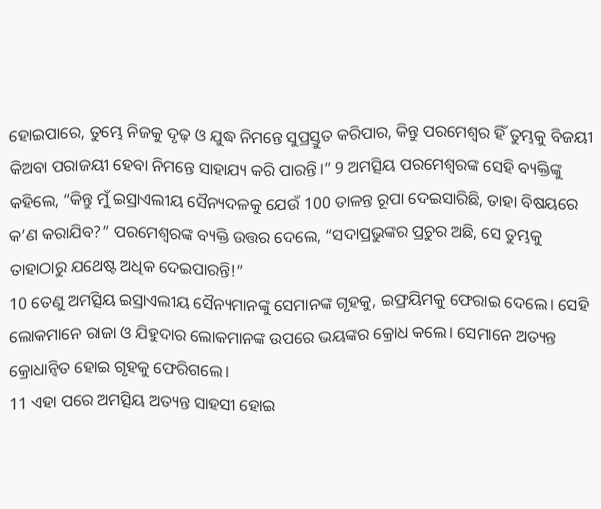ହୋଇପାରେ, ତୁମ୍ଭେ ନିଜକୁ ଦୃଢ଼ ଓ ଯୁଦ୍ଧ ନିମନ୍ତେ ସୁପ୍ରସ୍ତୁତ କରିପାର, କିନ୍ତୁ ପରମେଶ୍ୱର ହିଁ ତୁମ୍ଭକୁ ବିଜୟୀ କିଅବା ପରାଜୟୀ ହେବା ନିମନ୍ତେ ସାହାଯ୍ୟ କରି ପାରନ୍ତି।” 9 ଅମତ୍ସିୟ ପରମେଶ୍ୱରଙ୍କ ସେହି ବ୍ୟକ୍ତିଙ୍କୁ କହିଲେ, “କିନ୍ତୁ ମୁଁ ଇସ୍ରାଏଲୀୟ ସୈନ୍ୟଦଳକୁ ଯେଉଁ 100 ତାଳନ୍ତ ରୂପା ଦେଇସାରିଛି, ତାହା ବିଷୟରେ କ’ଣ କରାଯିବ?” ପରମେଶ୍ୱରଙ୍କ ବ୍ୟକ୍ତି ଉତ୍ତର ଦେଲେ, “ସଦାପ୍ରଭୁଙ୍କର ପ୍ରଚୁର ଅଛି, ସେ ତୁମ୍ଭକୁ ତାହାଠାରୁ ଯଥେଷ୍ଟ ଅଧିକ ଦେଇପାରନ୍ତି!”
10 ତେଣୁ ଅମତ୍ସିୟ ଇସ୍ରାଏଲୀୟ ସୈନ୍ୟମାନଙ୍କୁ ସେମାନଙ୍କ ଗୃହକୁ, ଇଫ୍ରୟିମକୁ ଫେରାଇ ଦେଲେ। ସେହି ଲୋକମାନେ ରାଜା ଓ ଯିହୁଦାର ଲୋକମାନଙ୍କ ଉପରେ ଭୟଙ୍କର କ୍ରୋଧ କଲେ। ସେମାନେ ଅତ୍ୟନ୍ତ କ୍ରୋଧାନ୍ୱିତ ହୋଇ ଗୃହକୁ ଫେରିଗଲେ।
11 ଏହା ପରେ ଅମତ୍ସିୟ ଅତ୍ୟନ୍ତ ସାହସୀ ହୋଇ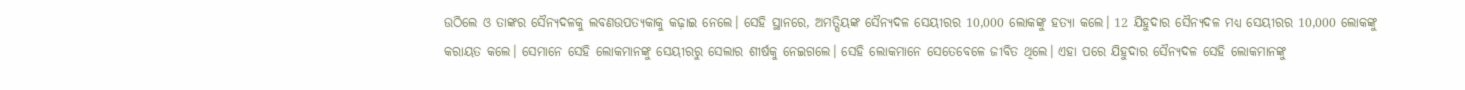ଉଠିଲେ ଓ ତାଙ୍କର ସୈନ୍ୟଦଳକୁ ଲବଣଉପତ୍ୟକାକୁ କଢ଼ାଇ ନେଲେ। ସେହି ସ୍ଥାନରେ, ଅମତ୍ସିୟଙ୍କ ସୈନ୍ୟଦଳ ସେୟୀରର 10,000 ଲୋକଙ୍କୁ ହତ୍ୟା କଲେ। 12 ଯିହୁଦାର ସୈନ୍ୟଦଳ ମଧ୍ୟ ସେୟୀରର 10,000 ଲୋକଙ୍କୁ କରାୟତ କଲେ। ସେମାନେ ସେହି ଲୋକମାନଙ୍କୁ ସେୟୀରରୁ ସେଲାର ଶୀର୍ଷକୁ ନେଇଗଲେ। ସେହି ଲୋକମାନେ ସେତେବେଳେ ଜୀବିତ ଥିଲେ। ଏହା ପରେ ଯିହୁଦାର ସୈନ୍ୟଦଳ ସେହି ଲୋକମାନଙ୍କୁ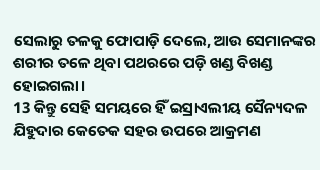ସେଲାରୁ ତଳକୁ ଫୋପାଡ଼ି ଦେଲେ, ଆଉ ସେମାନଙ୍କର ଶରୀର ତଳେ ଥିବା ପଥରରେ ପଡ଼ି ଖଣ୍ଡ ବିଖଣ୍ଡ ହୋଇଗଲା।
13 କିନ୍ତୁ ସେହି ସମୟରେ ହିଁ ଇସ୍ରାଏଲୀୟ ସୈନ୍ୟଦଳ ଯିହୁଦାର କେତେକ ସହର ଉପରେ ଆକ୍ରମଣ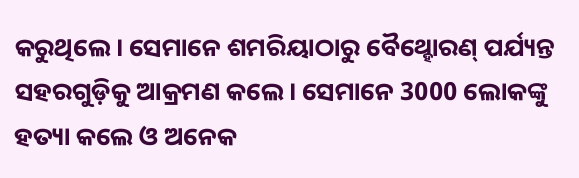କରୁଥିଲେ। ସେମାନେ ଶମରିୟାଠାରୁ ବୈଥ୍ହୋରଣ୍ ପର୍ଯ୍ୟନ୍ତ ସହରଗୁଡ଼ିକୁ ଆକ୍ରମଣ କଲେ। ସେମାନେ 3000 ଲୋକଙ୍କୁ ହତ୍ୟା କଲେ ଓ ଅନେକ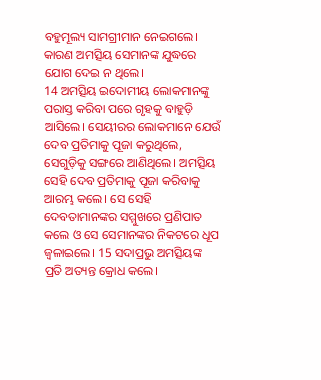ବହୁମୂଲ୍ୟ ସାମଗ୍ରୀମାନ ନେଇଗଲେ। କାରଣ ଅମତ୍ସିୟ ସେମାନଙ୍କ ଯୁଦ୍ଧରେ ଯୋଗ ଦେଇ ନ ଥିଲେ।
14 ଅମତ୍ସିୟ ଇଦୋମୀୟ ଲୋକମାନଙ୍କୁ ପରାସ୍ତ କରିବା ପରେ ଗୃହକୁ ବାହୁଡ଼ି ଆସିଲେ। ସେୟୀରର ଲୋକମାନେ ଯେଉଁ ଦେବ ପ୍ରତିମାକୁ ପୂଜା କରୁଥିଲେ, ସେଗୁଡ଼ିକୁ ସଙ୍ଗରେ ଆଣିଥିଲେ। ଅମତ୍ସିୟ ସେହି ଦେବ ପ୍ରତିମାକୁ ପୂଜା କରିବାକୁ ଆରମ୍ଭ କଲେ। ସେ ସେହି ଦେବତାମାନଙ୍କର ସମ୍ମୁଖରେ ପ୍ରଣିପାତ କଲେ ଓ ସେ ସେମାନଙ୍କର ନିକଟରେ ଧୂପ ଜ୍ୱଳାଇଲେ। 15 ସଦାପ୍ରଭୁ ଅମତ୍ସିୟଙ୍କ ପ୍ରତି ଅତ୍ୟନ୍ତ କ୍ରୋଧ କଲେ।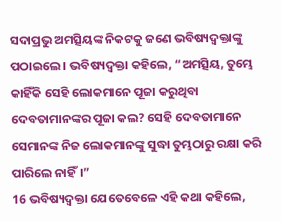ସଦାପ୍ରଭୁ ଅମତ୍ସିୟଙ୍କ ନିକଟକୁ ଜଣେ ଭବିଷ୍ୟଦ୍ବକ୍ତାଙ୍କୁ ପଠାଇଲେ। ଭବିଷ୍ୟଦ୍ବକ୍ତା କହିଲେ, “ଅମତ୍ସିୟ, ତୁମ୍ଭେ କାହିଁକି ସେହି ଲୋକମାନେ ପୂଜା କରୁଥିବା ଦେବତାମାନଙ୍କର ପୂଜା କଲ? ସେହି ଦେବତାମାନେ ସେମାନଙ୍କ ନିଜ ଲୋକମାନଙ୍କୁ ସୁଦ୍ଧା ତୁମ୍ଭଠାରୁ ରକ୍ଷା କରି ପାରିଲେ ନାହିଁ।”
16 ଭବିଷ୍ୟଦ୍ବକ୍ତା ଯେତେବେଳେ ଏହି କଥା କହିଲେ,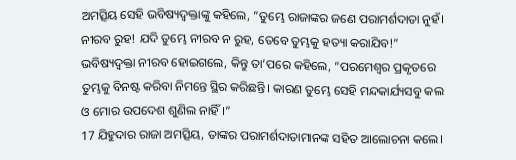ଅମତ୍ସିୟ ସେହି ଭବିଷ୍ୟଦ୍ବକ୍ତାଙ୍କୁ କହିଲେ, “ତୁମ୍ଭେ ରାଜାଙ୍କର ଜଣେ ପରାମର୍ଶଦାତା ନୁହଁ। ନୀରବ ରୁହ! ଯଦି ତୁମ୍ଭେ ନୀରବ ନ ରୁହ, ତେବେ ତୁମ୍ଭକୁ ହତ୍ୟା କରାଯିବ!” ଭବିଷ୍ୟଦ୍ବକ୍ତା ନୀରବ ହୋଇଗଲେ, କିନ୍ତୁ ତା’ପରେ କହିଲେ, “ପରମେଶ୍ୱର ପ୍ରକୃତରେ ତୁମ୍ଭକୁ ବିନଷ୍ଟ କରିବା ନିମନ୍ତେ ସ୍ଥିର କରିଛନ୍ତି। କାରଣ ତୁମ୍ଭେ ସେହି ମନ୍ଦକାର୍ଯ୍ୟସବୁ କଲ ଓ ମୋର ଉପଦେଶ ଶୁଣିଲ ନାହିଁ।”
17 ଯିହୁଦାର ରାଜା ଅମତ୍ସିୟ, ତାଙ୍କର ପରାମର୍ଶଦାତାମାନଙ୍କ ସହିତ ଆଲୋଚନା କଲେ।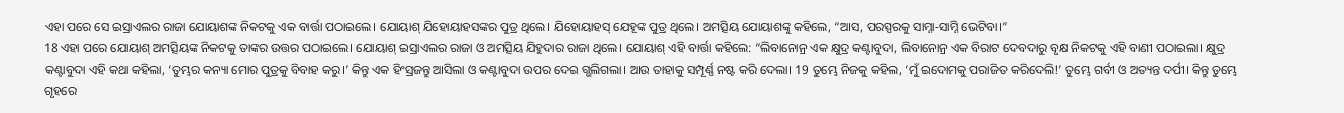ଏହା ପରେ ସେ ଇସ୍ରାଏଲର ରାଜା ଯୋୟାଶଙ୍କ ନିକଟକୁ ଏକ ବାର୍ତ୍ତା ପଠାଇଲେ। ଯୋୟାଶ୍ ଯିହୋୟାହସଙ୍କର ପୁତ୍ର ଥିଲେ। ଯିହୋୟାହସ୍ ଯେହୂଙ୍କ ପୁତ୍ର ଥିଲେ। ଅମତ୍ସିୟ ଯୋୟାଶଙ୍କୁ କହିଲେ, “ଆସ, ପରସ୍ପରକୁ ସାମ୍ନା-ସାମ୍ନି ଭେଟିବା।”
18 ଏହା ପରେ ଯୋୟାଶ୍ ଅମତ୍ସିୟଙ୍କ ନିକଟକୁ ତାଙ୍କର ଉତ୍ତର ପଠାଇଲେ। ଯୋୟାଶ୍ ଇସ୍ରାଏଲର ରାଜା ଓ ଅମତ୍ସିୟ ଯିହୁଦାର ରାଜା ଥିଲେ। ଯୋୟାଶ୍ ଏହି ବାର୍ତ୍ତା କହିଲେ: “ଲିବାନୋନ୍ର ଏକ କ୍ଷୁଦ୍ର କଣ୍ଟାବୁଦା, ଲିବାନୋନ୍ର ଏକ ବିରାଟ ଦେବଦାରୁ ବୃକ୍ଷ ନିକଟକୁ ଏହି ବାଣୀ ପଠାଇଲା। କ୍ଷୁଦ୍ର କଣ୍ଟାବୁଦା ଏହି କଥା କହିଲା, ‘ତୁମ୍ଭର କନ୍ୟା ମୋର ପୁତ୍ରକୁ ବିବାହ କରୁ।’ କିନ୍ତୁ ଏକ ହିଂସ୍ରଜନ୍ତୁ ଆସିଲା ଓ କଣ୍ଟାବୁଦା ଉପର ଦେଇ ଗ୍ଭଲିଗଲା। ଆଉ ତାହାକୁ ସମ୍ପୂର୍ଣ୍ଣ ନଷ୍ଟ କରି ଦେଲା। 19 ତୁମ୍ଭେ ନିଜକୁ କହିଲ, ‘ମୁଁ ଇଦୋମକୁ ପରାଜିତ କରିଦେଲି!’ ତୁମ୍ଭେ ଗର୍ବୀ ଓ ଅତ୍ୟନ୍ତ ଦର୍ପୀ। କିନ୍ତୁ ତୁମ୍ଭେ ଗୃହରେ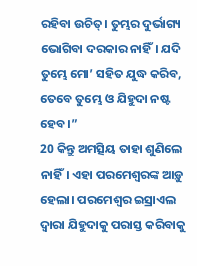ରହିବା ଉଚିତ୍। ତୁମ୍ଭର ଦୁର୍ଭାଗ୍ୟ ଭୋଗିବା ଦରକାର ନାହିଁ। ଯଦି ତୁମ୍ଭେ ମୋ’ ସହିତ ଯୁଦ୍ଧ କରିବ, ତେବେ ତୁମ୍ଭେ ଓ ଯିହୁଦା ନଷ୍ଟ ହେବ।”
20 କିନ୍ତୁ ଅମତ୍ସିୟ ତାହା ଶୁଣିଲେ ନାହିଁ। ଏହା ପରମେଶ୍ୱରଙ୍କ ଆଡ଼ୁ ହେଲା। ପରମେଶ୍ୱର ଇସ୍ରାଏଲ ଦ୍ୱାରା ଯିହୁଦାକୁ ପରାସ୍ତ କରିବାକୁ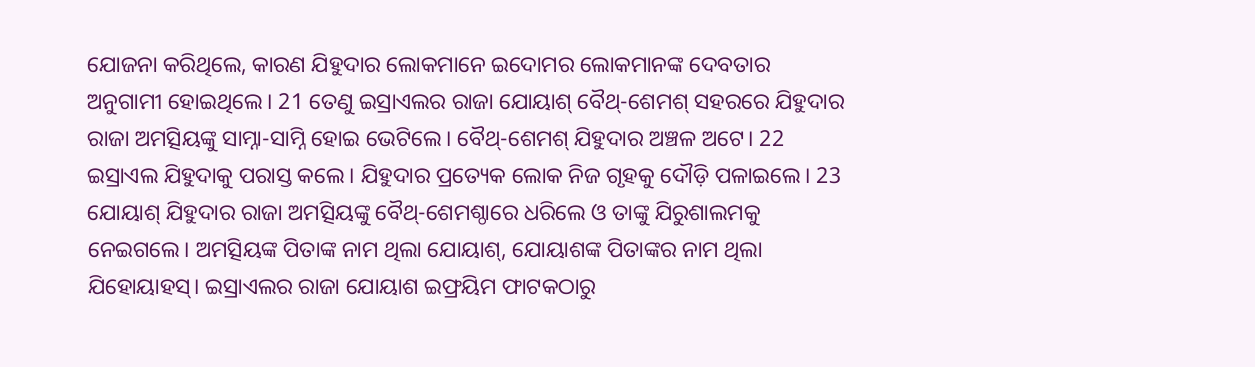ଯୋଜନା କରିଥିଲେ, କାରଣ ଯିହୁଦାର ଲୋକମାନେ ଇଦୋମର ଲୋକମାନଙ୍କ ଦେବତାର ଅନୁଗାମୀ ହୋଇଥିଲେ। 21 ତେଣୁ ଇସ୍ରାଏଲର ରାଜା ଯୋୟାଶ୍ ବୈଥ୍-ଶେମଶ୍ ସହରରେ ଯିହୁଦାର ରାଜା ଅମତ୍ସିୟଙ୍କୁ ସାମ୍ନା-ସାମ୍ନି ହୋଇ ଭେଟିଲେ। ବୈଥ୍-ଶେମଶ୍ ଯିହୁଦାର ଅଞ୍ଚଳ ଅଟେ। 22 ଇସ୍ରାଏଲ ଯିହୁଦାକୁ ପରାସ୍ତ କଲେ। ଯିହୁଦାର ପ୍ରତ୍ୟେକ ଲୋକ ନିଜ ଗୃହକୁ ଦୌଡ଼ି ପଳାଇଲେ। 23 ଯୋୟାଶ୍ ଯିହୁଦାର ରାଜା ଅମତ୍ସିୟଙ୍କୁ ବୈଥ୍-ଶେମଶ୍ଠାରେ ଧରିଲେ ଓ ତାଙ୍କୁ ଯିରୁଶାଲମକୁ ନେଇଗଲେ। ଅମତ୍ସିୟଙ୍କ ପିତାଙ୍କ ନାମ ଥିଲା ଯୋୟାଶ୍, ଯୋୟାଶଙ୍କ ପିତାଙ୍କର ନାମ ଥିଲା ଯିହୋୟାହସ୍। ଇସ୍ରାଏଲର ରାଜା ଯୋୟାଶ ଇଫ୍ରୟିମ ଫାଟକଠାରୁ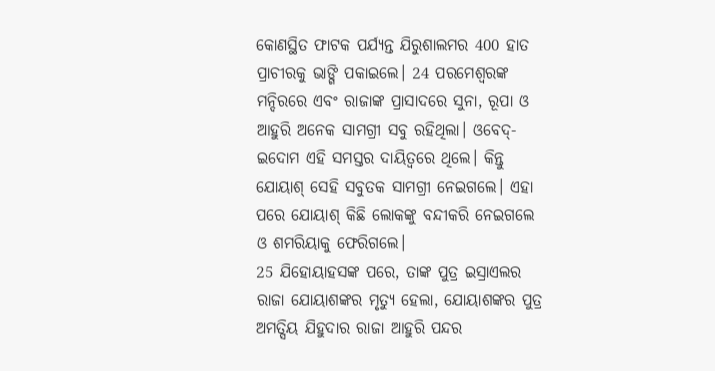କୋଣସ୍ଥିତ ଫାଟକ ପର୍ଯ୍ୟନ୍ତ ଯିରୁଶାଲମର 400 ହାତ ପ୍ରାଚୀରକୁ ଭାଙ୍ଗି ପକାଇଲେ। 24 ପରମେଶ୍ୱରଙ୍କ ମନ୍ଦିରରେ ଏବଂ ରାଜାଙ୍କ ପ୍ରାସାଦରେ ସୁନା, ରୂପା ଓ ଆହୁରି ଅନେକ ସାମଗ୍ରୀ ସବୁ ରହିଥିଲା। ଓବେଦ୍-ଇଦୋମ ଏହି ସମସ୍ତର ଦାୟିତ୍ୱରେ ଥିଲେ। କିନ୍ତୁ ଯୋୟାଶ୍ ସେହି ସବୁତକ ସାମଗ୍ରୀ ନେଇଗଲେ। ଏହା ପରେ ଯୋୟାଶ୍ କିଛି ଲୋକଙ୍କୁ ବନ୍ଦୀକରି ନେଇଗଲେ ଓ ଶମରିୟାକୁ ଫେରିଗଲେ।
25 ଯିହୋୟାହସଙ୍କ ପରେ, ତାଙ୍କ ପୁତ୍ର ଇସ୍ରାଏଲର ରାଜା ଯୋୟାଶଙ୍କର ମୃତ୍ୟୁ ହେଲା, ଯୋୟାଶଙ୍କର ପୁତ୍ର ଅମତ୍ସିୟ ଯିହୁଦାର ରାଜା ଆହୁରି ପନ୍ଦର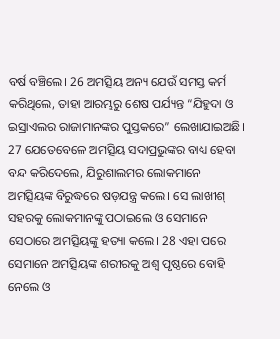ବର୍ଷ ବଞ୍ଚିଲେ। 26 ଅମତ୍ସିୟ ଅନ୍ୟ ଯେଉଁ ସମସ୍ତ କର୍ମ କରିଥିଲେ, ତାହା ଆରମ୍ଭରୁ ଶେଷ ପର୍ଯ୍ୟନ୍ତ “ଯିହୁଦା ଓ ଇସ୍ରାଏଲର ରାଜାମାନଙ୍କର ପୁସ୍ତକରେ” ଲେଖାଯାଇଅଛି। 27 ଯେତେବେଳେ ଅମତ୍ସିୟ ସଦାପ୍ରଭୁଙ୍କର ବାଧ୍ୟ ହେବା ବନ୍ଦ କରିଦେଲେ, ଯିରୁଶାଲମର ଲୋକମାନେ ଅମତ୍ସିୟଙ୍କ ବିରୁଦ୍ଧରେ ଷଡ଼ଯନ୍ତ୍ର କଲେ। ସେ ଲାଖୀଶ୍ ସହରକୁ ଲୋକମାନଙ୍କୁ ପଠାଇଲେ ଓ ସେମାନେ ସେଠାରେ ଅମତ୍ସିୟଙ୍କୁ ହତ୍ୟା କଲେ। 28 ଏହା ପରେ ସେମାନେ ଅମତ୍ସିୟଙ୍କ ଶରୀରକୁ ଅଶ୍ୱ ପୃଷ୍ଠରେ ବୋହି ନେଲେ ଓ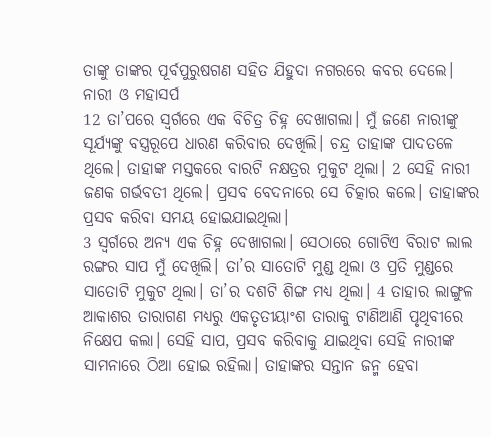ତାଙ୍କୁ ତାଙ୍କର ପୂର୍ବପୁରୁଷଗଣ ସହିତ ଯିହୁଦା ନଗରରେ କବର ଦେଲେ।
ନାରୀ ଓ ମହାସର୍ପ
12 ତା’ପରେ ସ୍ୱର୍ଗରେ ଏକ ବିଚିତ୍ର ଚିହ୍ନ ଦେଖାଗଲା। ମୁଁ ଜଣେ ନାରୀଙ୍କୁ ସୂର୍ଯ୍ୟଙ୍କୁ ବସ୍ତ୍ରରୂପେ ଧାରଣ କରିବାର ଦେଖିଲି। ଚନ୍ଦ୍ର ତାହାଙ୍କ ପାଦତଳେ ଥିଲେ। ତାହାଙ୍କ ମସ୍ତକରେ ବାରଟି ନକ୍ଷତ୍ରର ମୁକୁଟ ଥିଲା। 2 ସେହି ନାରୀ ଜଣକ ଗର୍ଭବତୀ ଥିଲେ। ପ୍ରସବ ବେଦନାରେ ସେ ଚିତ୍କାର କଲେ। ତାହାଙ୍କର ପ୍ରସବ କରିବା ସମୟ ହୋଇଯାଇଥିଲା।
3 ସ୍ୱର୍ଗରେ ଅନ୍ୟ ଏକ ଚିହ୍ନ ଦେଖାଗଲା। ସେଠାରେ ଗୋଟିଏ ବିରାଟ ଲାଲ ରଙ୍ଗର ସାପ ମୁଁ ଦେଖିଲି। ତା’ର ସାତୋଟି ମୁଣ୍ଡ ଥିଲା ଓ ପ୍ରତି ମୁଣ୍ଡରେ ସାତୋଟି ମୁକୁଟ ଥିଲା। ତା’ର ଦଶଟି ଶିଙ୍ଗ ମଧ୍ୟ ଥିଲା। 4 ତାହାର ଲାଙ୍ଗୁଳ ଆକାଶର ତାରାଗଣ ମଧ୍ୟରୁ ଏକତୃତୀୟାଂଶ ତାରାକୁ ଟାଣିଆଣି ପୃଥିବୀରେ ନିକ୍ଷେପ କଲା। ସେହି ସାପ, ପ୍ରସବ କରିବାକୁ ଯାଇଥିବା ସେହି ନାରୀଙ୍କ ସାମନାରେ ଠିଆ ହୋଇ ରହିଲା। ତାହାଙ୍କର ସନ୍ତାନ ଜନ୍ମ ହେବା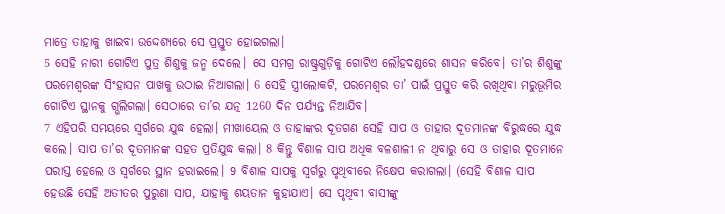ମାତ୍ରେ ତାହାକୁ ଖାଇବା ଉଦ୍ଦେଶ୍ୟରେ ସେ ପ୍ରସ୍ତୁତ ହୋଇଗଲା।
5 ସେହି ନାରୀ ଗୋଟିଏ ପୁତ୍ର ଶିଶୁକୁ ଜନ୍ମ ଦେଲେ। ସେ ସମଗ୍ର ରାଷ୍ଟ୍ରଗୁଡ଼ିକୁ ଗୋଟିଏ ଲୌହଦଣ୍ଡରେ ଶାସନ କରିବେ। ତା’ର ଶିଶୁଙ୍କୁ ପରମେଶ୍ୱରଙ୍କ ସିଂହାସନ ପାଖକୁ ଉଠାଇ ନିଆଗଲା। 6 ସେହି ସ୍ତ୍ରୀଲୋକଟି, ପରମେଶ୍ୱର ତା’ ପାଇଁ ପ୍ରସ୍ତୁତ କରି ରଖିଥିବା ମରୁଭୂମିର ଗୋଟିଏ ସ୍ଥାନକୁ ଗ୍ଭଲିଗଲା। ସେଠାରେ ତା’ର ଯତ୍ନ 1260 ଦିନ ପର୍ଯ୍ୟନ୍ତ ନିଆଯିବ।
7 ଏହିପରି ସମୟରେ ସ୍ୱର୍ଗରେ ଯୁଦ୍ଧ ହେଲା। ମୀଖାୟେଲ ଓ ତାହାଙ୍କର ଦୂତଗଣ ସେହି ସାପ ଓ ତାହାର ଦୂତମାନଙ୍କ ବିରୁଦ୍ଧରେ ଯୁଦ୍ଧ କଲେ। ସାପ ତା’ର ଦୂତମାନଙ୍କ ସହତ ପ୍ରତିଯୁଦ୍ଧ କଲା। 8 କିନ୍ତୁ ବିଶାଳ ସାପ ଅଧିକ ବଳଶାଳୀ ନ ଥିବାରୁ ସେ ଓ ତାହାର ଦୂତମାନେ ପରାସ୍ତ ହେଲେ ଓ ସ୍ୱର୍ଗରେ ସ୍ଥାନ ହରାଇଲେ। 9 ବିଶାଳ ସାପକୁ ସ୍ୱର୍ଗରୁ ପୃଥିବୀରେ ନିକ୍ଷେପ କରାଗଲା। (ସେହି ବିଶାଳ ସାପ ହେଉଛି ସେହି ଅତୀତର ପୁରୁଣା ସାପ, ଯାହାକୁ ଶୟତାନ କୁହାଯାଏ। ସେ ପୃଥିବୀ ବାସୀଙ୍କୁ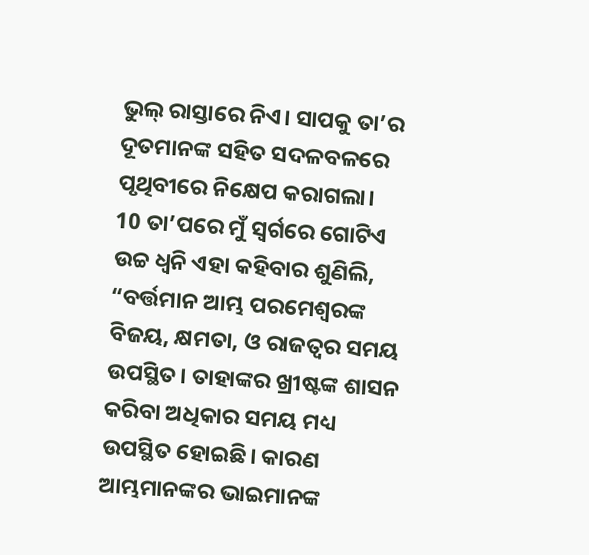ଭୁଲ୍ ରାସ୍ତାରେ ନିଏ। ସାପକୁ ତା’ର ଦୂତମାନଙ୍କ ସହିତ ସଦଳବଳରେ ପୃଥିବୀରେ ନିକ୍ଷେପ କରାଗଲା।
10 ତା’ପରେ ମୁଁ ସ୍ୱର୍ଗରେ ଗୋଟିଏ ଉଚ୍ଚ ଧ୍ୱନି ଏହା କହିବାର ଶୁଣିଲି, “ବର୍ତ୍ତମାନ ଆମ୍ଭ ପରମେଶ୍ୱରଙ୍କ ବିଜୟ, କ୍ଷମତା, ଓ ରାଜତ୍ୱର ସମୟ ଉପସ୍ଥିତ। ତାହାଙ୍କର ଖ୍ରୀଷ୍ଟଙ୍କ ଶାସନ କରିବା ଅଧିକାର ସମୟ ମଧ୍ୟ ଉପସ୍ଥିତ ହୋଇଛି। କାରଣ ଆମ୍ଭମାନଙ୍କର ଭାଇମାନଙ୍କ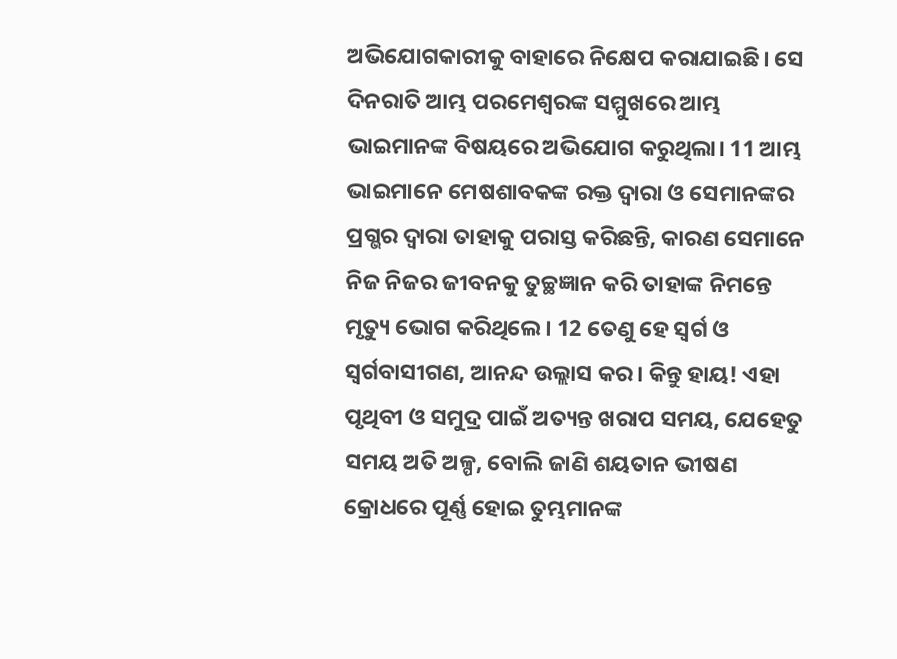ଅଭିଯୋଗକାରୀକୁ ବାହାରେ ନିକ୍ଷେପ କରାଯାଇଛି। ସେ ଦିନରାତି ଆମ୍ଭ ପରମେଶ୍ୱରଙ୍କ ସମ୍ମୁଖରେ ଆମ୍ଭ ଭାଇମାନଙ୍କ ବିଷୟରେ ଅଭିଯୋଗ କରୁଥିଲା। 11 ଆମ୍ଭ ଭାଇମାନେ ମେଷଶାବକଙ୍କ ରକ୍ତ ଦ୍ୱାରା ଓ ସେମାନଙ୍କର ପ୍ରଗ୍ଭର ଦ୍ୱାରା ତାହାକୁ ପରାସ୍ତ କରିଛନ୍ତି, କାରଣ ସେମାନେ ନିଜ ନିଜର ଜୀବନକୁ ତୁଚ୍ଛଜ୍ଞାନ କରି ତାହାଙ୍କ ନିମନ୍ତେ ମୃତ୍ୟୁ ଭୋଗ କରିଥିଲେ। 12 ତେଣୁ ହେ ସ୍ୱର୍ଗ ଓ ସ୍ୱର୍ଗବାସୀଗଣ, ଆନନ୍ଦ ଉଲ୍ଲାସ କର। କିନ୍ତୁ ହାୟ! ଏହା ପୃଥିବୀ ଓ ସମୁଦ୍ର ପାଇଁ ଅତ୍ୟନ୍ତ ଖରାପ ସମୟ, ଯେହେତୁ ସମୟ ଅତି ଅଳ୍ପ, ବୋଲି ଜାଣି ଶୟତାନ ଭୀଷଣ କ୍ରୋଧରେ ପୂର୍ଣ୍ଣ ହୋଇ ତୁମ୍ଭମାନଙ୍କ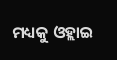ମଧ୍ୟକୁ ଓହ୍ଲାଇ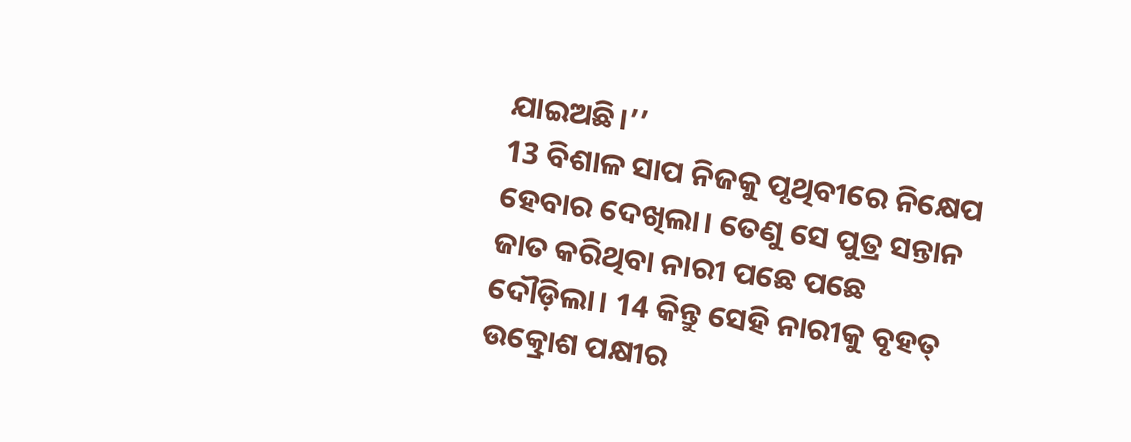ଯାଇଅଛି।’’
13 ବିଶାଳ ସାପ ନିଜକୁ ପୃଥିବୀରେ ନିକ୍ଷେପ ହେବାର ଦେଖିଲା। ତେଣୁ ସେ ପୁତ୍ର ସନ୍ତାନ ଜାତ କରିଥିବା ନାରୀ ପଛେ ପଛେ ଦୌଡ଼ିଲା। 14 କିନ୍ତୁ ସେହି ନାରୀକୁ ବୃହତ୍ ଉତ୍କ୍ରୋଶ ପକ୍ଷୀର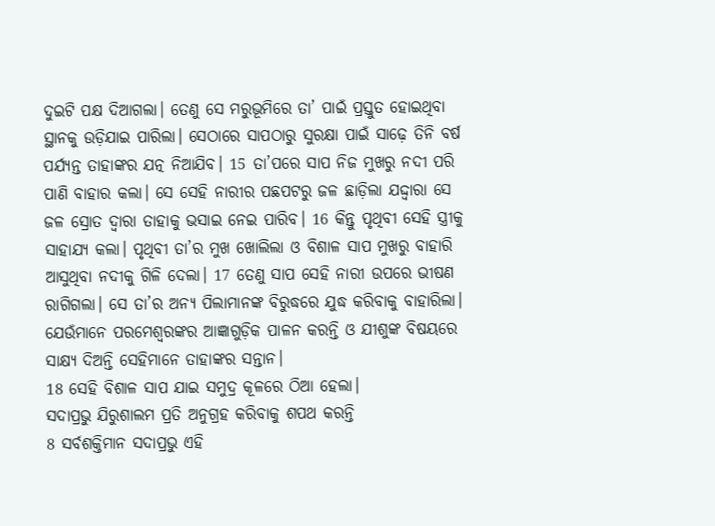ଦୁଇଟି ପକ୍ଷ ଦିଆଗଲା। ତେଣୁ ସେ ମରୁଭୂମିରେ ତା’ ପାଇଁ ପ୍ରସ୍ତୁତ ହୋଇଥିବା ସ୍ଥାନକୁ ଉଡ଼ିଯାଇ ପାରିଲା। ସେଠାରେ ସାପଠାରୁ ସୁରକ୍ଷା ପାଇଁ ସାଢ଼େ ତିନି ବର୍ଷ ପର୍ଯ୍ୟନ୍ତ ତାହାଙ୍କର ଯତ୍ନ ନିଆଯିବ। 15 ତା’ପରେ ସାପ ନିଜ ମୁଖରୁ ନଦୀ ପରି ପାଣି ବାହାର କଲା। ସେ ସେହି ନାରୀର ପଛପଟରୁ ଜଳ ଛାଡ଼ିଲା ଯଦ୍ଦ୍ୱାରା ସେ ଜଳ ସ୍ରୋତ ଦ୍ୱାରା ତାହାକୁ ଭସାଇ ନେଇ ପାରିବ। 16 କିନ୍ତୁ ପୃଥିବୀ ସେହି ସ୍ତ୍ରୀକୁ ସାହାଯ୍ୟ କଲା। ପୃଥିବୀ ତା’ର ମୁଖ ଖୋଲିଲା ଓ ବିଶାଳ ସାପ ମୁଖରୁ ବାହାରି ଆସୁଥିବା ନଦୀକୁ ଗିଳି ଦେଲା। 17 ତେଣୁ ସାପ ସେହି ନାରୀ ଉପରେ ଭୀଷଣ ରାଗିଗଲା। ସେ ତା’ର ଅନ୍ୟ ପିଲାମାନଙ୍କ ବିରୁଦ୍ଧରେ ଯୁଦ୍ଧ କରିବାକୁ ବାହାରିଲା। ଯେଉଁମାନେ ପରମେଶ୍ୱରଙ୍କର ଆଜ୍ଞାଗୁଡ଼ିକ ପାଳନ କରନ୍ତି ଓ ଯୀଶୁଙ୍କ ବିଷୟରେ ସାକ୍ଷ୍ୟ ଦିଅନ୍ତି ସେହିମାନେ ତାହାଙ୍କର ସନ୍ତାନ।
18 ସେହି ବିଶାଳ ସାପ ଯାଇ ସମୁଦ୍ର କୂଳରେ ଠିଆ ହେଲା।
ସଦାପ୍ରଭୁ ଯିରୁଶାଲମ ପ୍ରତି ଅନୁଗ୍ରହ କରିବାକୁ ଶପଥ କରନ୍ତି
8 ସର୍ବଶକ୍ତିମାନ ସଦାପ୍ରଭୁ ଏହି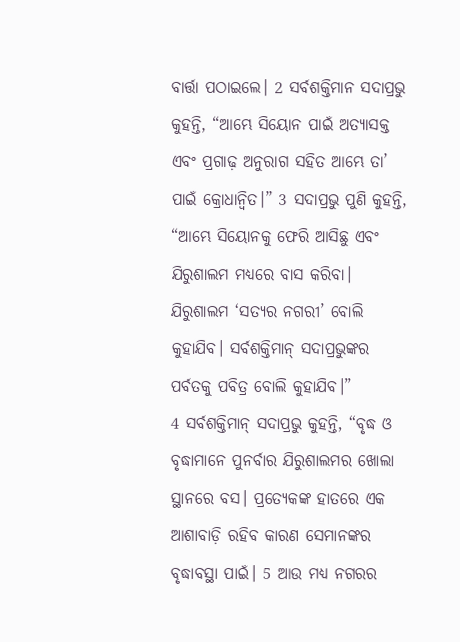ବାର୍ତ୍ତା ପଠାଇଲେ। 2 ସର୍ବଶକ୍ତିମାନ ସଦାପ୍ରଭୁ କୁହନ୍ତି, “ଆମ୍ଭେ ସିୟୋନ ପାଇଁ ଅତ୍ୟାସକ୍ତ ଏବଂ ପ୍ରଗାଢ଼ ଅନୁରାଗ ସହିତ ଆମ୍ଭେ ତା’ ପାଇଁ କ୍ରୋଧାନ୍ୱିତ।” 3 ସଦାପ୍ରଭୁ ପୁଣି କୁହନ୍ତି, “ଆମ୍ଭେ ସିୟୋନକୁ ଫେରି ଆସିଛୁ ଏବଂ ଯିରୁଶାଲମ ମଧ୍ୟରେ ବାସ କରିବା। ଯିରୁଶାଲମ ‘ସତ୍ୟର ନଗରୀ’ ବୋଲି କୁହାଯିବ। ସର୍ବଶକ୍ତିମାନ୍ ସଦାପ୍ରଭୁଙ୍କର ପର୍ବତକୁ ପବିତ୍ର ବୋଲି କୁହାଯିବ।”
4 ସର୍ବଶକ୍ତିମାନ୍ ସଦାପ୍ରଭୁ କୁହନ୍ତି, “ବୃଦ୍ଧ ଓ ବୃଦ୍ଧାମାନେ ପୁନର୍ବାର ଯିରୁଶାଲମର ଖୋଲା ସ୍ଥାନରେ ବସ। ପ୍ରତ୍ୟେକଙ୍କ ହାତରେ ଏକ ଆଶାବାଡ଼ି ରହିବ କାରଣ ସେମାନଙ୍କର ବୃଦ୍ଧାବସ୍ଥା ପାଇଁ। 5 ଆଉ ମଧ୍ୟ ନଗରର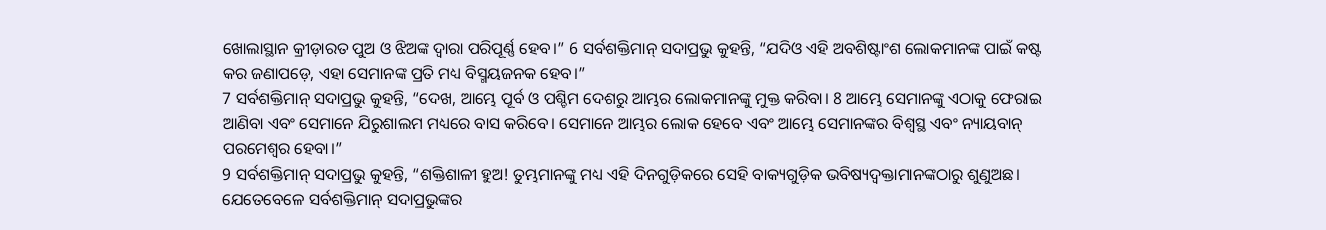ଖୋଲାସ୍ଥାନ କ୍ରୀଡ଼ାରତ ପୁଅ ଓ ଝିଅଙ୍କ ଦ୍ୱାରା ପରିପୂର୍ଣ୍ଣ ହେବ।” 6 ସର୍ବଶକ୍ତିମାନ୍ ସଦାପ୍ରଭୁ କୁହନ୍ତି, “ଯଦିଓ ଏହି ଅବଶିଷ୍ଟାଂଶ ଲୋକମାନଙ୍କ ପାଇଁ କଷ୍ଟ କର ଜଣାପଡ଼େ, ଏହା ସେମାନଙ୍କ ପ୍ରତି ମଧ୍ୟ ବିସ୍ମୟଜନକ ହେବ।”
7 ସର୍ବଶକ୍ତିମାନ୍ ସଦାପ୍ରଭୁ କୁହନ୍ତି, “ଦେଖ, ଆମ୍ଭେ ପୂର୍ବ ଓ ପଶ୍ଚିମ ଦେଶରୁ ଆମ୍ଭର ଲୋକମାନଙ୍କୁ ମୁକ୍ତ କରିବା। 8 ଆମ୍ଭେ ସେମାନଙ୍କୁ ଏଠାକୁ ଫେରାଇ ଆଣିବା ଏବଂ ସେମାନେ ଯିରୁଶାଲମ ମଧ୍ୟରେ ବାସ କରିବେ। ସେମାନେ ଆମ୍ଭର ଲୋକ ହେବେ ଏବଂ ଆମ୍ଭେ ସେମାନଙ୍କର ବିଶ୍ୱସ୍ଥ ଏବଂ ନ୍ୟାୟବାନ୍ ପରମେଶ୍ୱର ହେବା।”
9 ସର୍ବଶକ୍ତିମାନ୍ ସଦାପ୍ରଭୁ କୁହନ୍ତି, “ଶକ୍ତିଶାଳୀ ହୁଅ! ତୁମ୍ଭମାନଙ୍କୁ ମଧ୍ୟ ଏହି ଦିନଗୁଡ଼ିକରେ ସେହି ବାକ୍ୟଗୁଡ଼ିକ ଭବିଷ୍ୟଦ୍ବକ୍ତାମାନଙ୍କଠାରୁ ଶୁଣୁଅଛ। ଯେତେବେଳେ ସର୍ବଶକ୍ତିମାନ୍ ସଦାପ୍ରଭୁଙ୍କର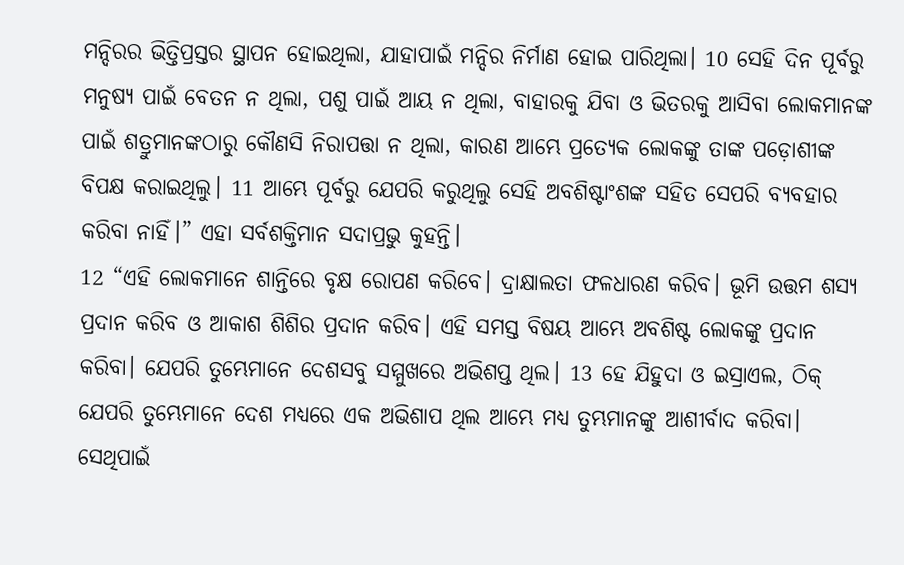ମନ୍ଦିରର ଭିତ୍ତିପ୍ରସ୍ତର ସ୍ଥାପନ ହୋଇଥିଲା, ଯାହାପାଇଁ ମନ୍ଦିର ନିର୍ମାଣ ହୋଇ ପାରିଥିଲା। 10 ସେହି ଦିନ ପୂର୍ବରୁ ମନୁଷ୍ୟ ପାଇଁ ବେତନ ନ ଥିଲା, ପଶୁ ପାଇଁ ଆୟ ନ ଥିଲା, ବାହାରକୁ ଯିବା ଓ ଭିତରକୁ ଆସିବା ଲୋକମାନଙ୍କ ପାଇଁ ଶତ୍ରୁମାନଙ୍କଠାରୁ କୌଣସି ନିରାପତ୍ତା ନ ଥିଲା, କାରଣ ଆମ୍ଭେ ପ୍ରତ୍ୟେକ ଲୋକଙ୍କୁ ତାଙ୍କ ପଡ଼ୋଶୀଙ୍କ ବିପକ୍ଷ କରାଇଥିଲୁ। 11 ଆମ୍ଭେ ପୂର୍ବରୁ ଯେପରି କରୁଥିଲୁ ସେହି ଅବଶିଷ୍ଟାଂଶଙ୍କ ସହିତ ସେପରି ବ୍ୟବହାର କରିବା ନାହିଁ।” ଏହା ସର୍ବଶକ୍ତିମାନ ସଦାପ୍ରଭୁ କୁହନ୍ତି।
12 “ଏହି ଲୋକମାନେ ଶାନ୍ତିରେ ବୃକ୍ଷ ରୋପଣ କରିବେ। ଦ୍ରାକ୍ଷାଲତା ଫଳଧାରଣ କରିବ। ଭୂମି ଉତ୍ତମ ଶସ୍ୟ ପ୍ରଦାନ କରିବ ଓ ଆକାଶ ଶିଶିର ପ୍ରଦାନ କରିବ। ଏହି ସମସ୍ତ ବିଷୟ ଆମ୍ଭେ ଅବଶିଷ୍ଟ ଲୋକଙ୍କୁ ପ୍ରଦାନ କରିବା। ଯେପରି ତୁମ୍ଭେମାନେ ଦେଶସବୁ ସମ୍ମୁଖରେ ଅଭିଶପ୍ତ ଥିଲ। 13 ହେ ଯିହୁଦା ଓ ଇସ୍ରାଏଲ, ଠିକ୍ ଯେପରି ତୁମ୍ଭେମାନେ ଦେଶ ମଧ୍ୟରେ ଏକ ଅଭିଶାପ ଥିଲ ଆମ୍ଭେ ମଧ୍ୟ ତୁମ୍ଭମାନଙ୍କୁ ଆଶୀର୍ବାଦ କରିବା। ସେଥିପାଇଁ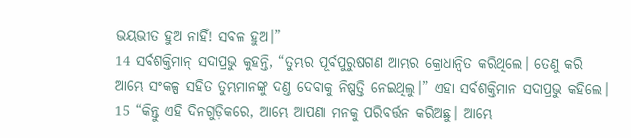ଭୟଭୀତ ହୁଅ ନାହିଁ! ସବଳ ହୁଅ।”
14 ସର୍ବଶକ୍ତିମାନ୍ ସଦାପ୍ରଭୁ କୁହନ୍ତି, “ତୁମ୍ଭର ପୂର୍ବପୁରୁଷଗଣ ଆମ୍ଭର କ୍ରୋଧାନ୍ୱିତ କରିଥିଲେ। ତେଣୁ କରି ଆମ୍ଭେ ସଂକଳ୍ପ ସହିତ ତୁମ୍ଭମାନଙ୍କୁ ଦଣ୍ତ ଦେବାକୁ ନିଷ୍ପତ୍ତି ନେଇଥିଲୁ।” ଏହା ସର୍ବଶକ୍ତିମାନ ସଦାପ୍ରଭୁ କହିଲେ। 15 “କିନ୍ତୁ ଏହି ଦିନଗୁଡ଼ିକରେ, ଆମ୍ଭେ ଆପଣା ମନକୁ ପରିବର୍ତ୍ତନ କରିଅଛୁ। ଆମ୍ଭେ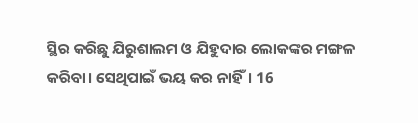ସ୍ଥିର କରିଛୁ ଯିରୁଶାଲମ ଓ ଯିହୁଦାର ଲୋକଙ୍କର ମଙ୍ଗଳ କରିବା। ସେଥିପାଇଁ ଭୟ କର ନାହିଁ। 16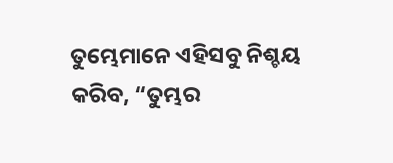ତୁମ୍ଭେମାନେ ଏହିସବୁ ନିଶ୍ଚୟ କରିବ, “ତୁମ୍ଭର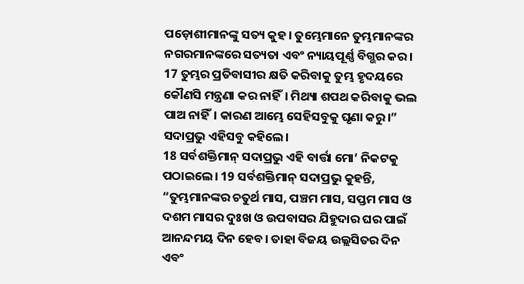ପଡ଼ୋଶୀମାନଙ୍କୁ ସତ୍ୟ କୁହ। ତୁମ୍ଭେମାନେ ତୁମ୍ଭମାନଙ୍କର ନଗରମାନଙ୍କରେ ସତ୍ୟତା ଏବଂ ନ୍ୟାୟପୂର୍ଣ୍ଣ ବିଗ୍ଭର କର। 17 ତୁମ୍ଭର ପ୍ରତିବାସୀର କ୍ଷତି କରିବାକୁ ତୁମ୍ଭ ହୃଦୟରେ କୌଣସି ମନ୍ତ୍ରଣା କର ନାହିଁ। ମିଥ୍ୟା ଶପଥ କରିବାକୁ ଭଲ ପାଅ ନାହିଁ। କାରଣ ଆମ୍ଭେ ସେହିସବୁକୁ ଘୃଣା କରୁ।” ସଦାପ୍ରଭୁ ଏହିସବୁ କହିଲେ।
18 ସର୍ବଶକ୍ତିମାନ୍ ସଦାପ୍ରଭୁ ଏହି ବାର୍ତ୍ତା ମୋ’ ନିକଟକୁ ପଠାଇଲେ। 19 ସର୍ବଶକ୍ତିମାନ୍ ସଦାପ୍ରଭୁ କୁହନ୍ତି, “ତୁମ୍ଭମାନଙ୍କର ଚତୁର୍ଥ ମାସ, ପଞ୍ଚମ ମାସ, ସପ୍ତମ ମାସ ଓ ଦଶମ ମାସର ଦୁଃଖ ଓ ଉପବାସର ଯିହୁଦାର ଘର ପାଇଁ ଆନନ୍ଦମୟ ଦିନ ହେବ। ତାହା ବିଜୟ ଉଲ୍ଲସିତର ଦିନ ଏବଂ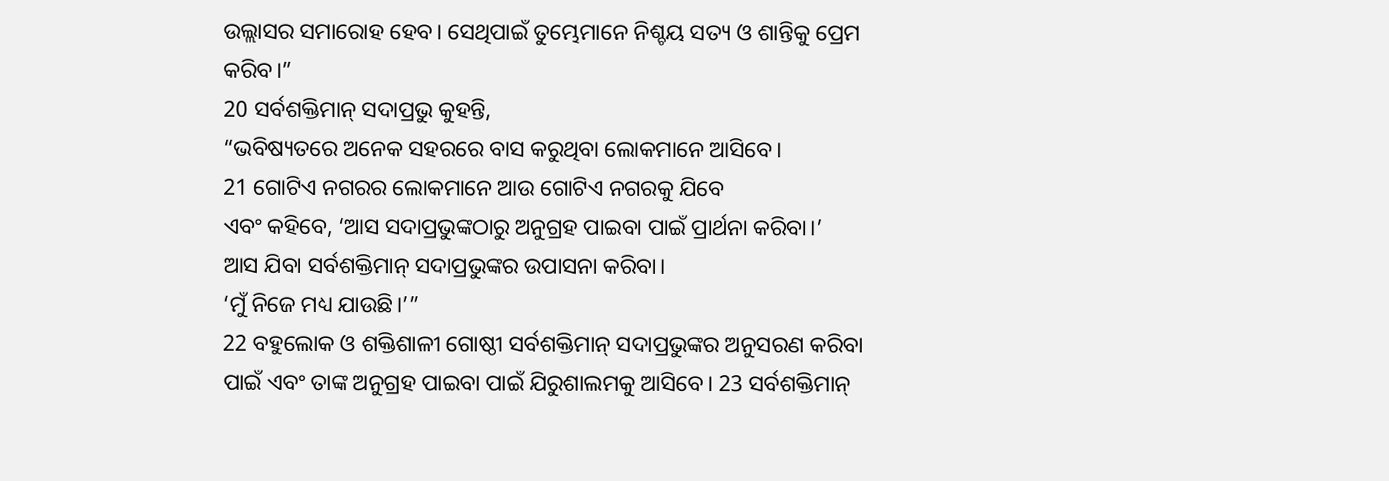ଉଲ୍ଲାସର ସମାରୋହ ହେବ। ସେଥିପାଇଁ ତୁମ୍ଭେମାନେ ନିଶ୍ଚୟ ସତ୍ୟ ଓ ଶାନ୍ତିକୁ ପ୍ରେମ କରିବ।”
20 ସର୍ବଶକ୍ତିମାନ୍ ସଦାପ୍ରଭୁ କୁହନ୍ତି,
“ଭବିଷ୍ୟତରେ ଅନେକ ସହରରେ ବାସ କରୁଥିବା ଲୋକମାନେ ଆସିବେ।
21 ଗୋଟିଏ ନଗରର ଲୋକମାନେ ଆଉ ଗୋଟିଏ ନଗରକୁ ଯିବେ
ଏବଂ କହିବେ, ‘ଆସ ସଦାପ୍ରଭୁଙ୍କଠାରୁ ଅନୁଗ୍ରହ ପାଇବା ପାଇଁ ପ୍ରାର୍ଥନା କରିବା।’
ଆସ ଯିବା ସର୍ବଶକ୍ତିମାନ୍ ସଦାପ୍ରଭୁଙ୍କର ଉପାସନା କରିବା।
‘ମୁଁ ନିଜେ ମଧ୍ୟ ଯାଉଛି।’”
22 ବହୁଲୋକ ଓ ଶକ୍ତିଶାଳୀ ଗୋଷ୍ଠୀ ସର୍ବଶକ୍ତିମାନ୍ ସଦାପ୍ରଭୁଙ୍କର ଅନୁସରଣ କରିବା ପାଇଁ ଏବଂ ତାଙ୍କ ଅନୁଗ୍ରହ ପାଇବା ପାଇଁ ଯିରୁଶାଲମକୁ ଆସିବେ। 23 ସର୍ବଶକ୍ତିମାନ୍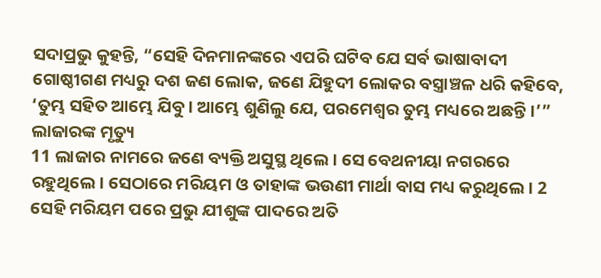ସଦାପ୍ରଭୁ କୁହନ୍ତି, “ସେହି ଦିନମାନଙ୍କରେ ଏପରି ଘଟିବ ଯେ ସର୍ବ ଭାଷାବାଦୀ ଗୋଷ୍ଠୀଗଣ ମଧ୍ୟରୁ ଦଶ ଜଣ ଲୋକ, ଜଣେ ଯିହୁଦୀ ଲୋକର ବସ୍ତ୍ରାଞ୍ଚଳ ଧରି କହିବେ, ‘ତୁମ୍ଭ ସହିତ ଆମ୍ଭେ ଯିବୁ। ଆମ୍ଭେ ଶୁଣିଲୁ ଯେ, ପରମେଶ୍ୱର ତୁମ୍ଭ ମଧ୍ୟରେ ଅଛନ୍ତି।’”
ଲାଜାରଙ୍କ ମୃତ୍ୟୁ
11 ଲାଜାର ନାମରେ ଜଣେ ବ୍ୟକ୍ତି ଅସୁସ୍ଥ ଥିଲେ। ସେ ବେଥନୀୟା ନଗରରେ ରହୁଥିଲେ। ସେଠାରେ ମରିୟମ ଓ ତାହାଙ୍କ ଭଉଣୀ ମାର୍ଥା ବାସ ମଧ୍ୟ କରୁଥିଲେ। 2 ସେହି ମରିୟମ ପରେ ପ୍ରଭୁ ଯୀଶୁଙ୍କ ପାଦରେ ଅତି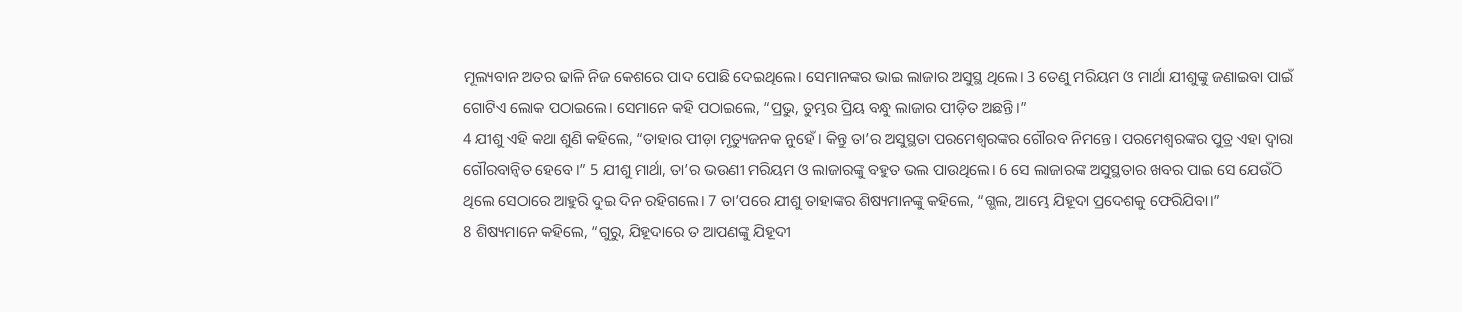ମୂଲ୍ୟବାନ ଅତର ଢାଳି ନିଜ କେଶରେ ପାଦ ପୋଛି ଦେଇଥିଲେ। ସେମାନଙ୍କର ଭାଇ ଲାଜାର ଅସୁସ୍ଥ ଥିଲେ। 3 ତେଣୁ ମରିୟମ ଓ ମାର୍ଥା ଯୀଶୁଙ୍କୁ ଜଣାଇବା ପାଇଁ ଗୋଟିଏ ଲୋକ ପଠାଇଲେ। ସେମାନେ କହି ପଠାଇଲେ, “ପ୍ରଭୁ, ତୁମ୍ଭର ପ୍ରିୟ ବନ୍ଧୁ ଲାଜାର ପୀଡ଼ିତ ଅଛନ୍ତି।”
4 ଯୀଶୁ ଏହି କଥା ଶୁଣି କହିଲେ, “ତାହାର ପୀଡ଼ା ମୃତ୍ୟୁଜନକ ନୁହେଁ। କିନ୍ତୁ ତା’ର ଅସୁସ୍ଥତା ପରମେଶ୍ୱରଙ୍କର ଗୌରବ ନିମନ୍ତେ। ପରମେଶ୍ୱରଙ୍କର ପୁତ୍ର ଏହା ଦ୍ୱାରା ଗୌରବାନ୍ୱିତ ହେବେ।” 5 ଯୀଶୁ ମାର୍ଥା, ତା’ର ଭଉଣୀ ମରିୟମ ଓ ଲାଜାରଙ୍କୁ ବହୁତ ଭଲ ପାଉଥିଲେ। 6 ସେ ଲାଜାରଙ୍କ ଅସୁସ୍ଥତାର ଖବର ପାଇ ସେ ଯେଉଁଠି ଥିଲେ ସେଠାରେ ଆହୁରି ଦୁଇ ଦିନ ରହିଗଲେ। 7 ତା’ପରେ ଯୀଶୁ ତାହାଙ୍କର ଶିଷ୍ୟମାନଙ୍କୁ କହିଲେ, “ଗ୍ଭଲ, ଆମ୍ଭେ ଯିହୂଦା ପ୍ରଦେଶକୁ ଫେରିଯିବା।”
8 ଶିଷ୍ୟମାନେ କହିଲେ, “ଗୁରୁ, ଯିହୂଦାରେ ତ ଆପଣଙ୍କୁ ଯିହୂଦୀ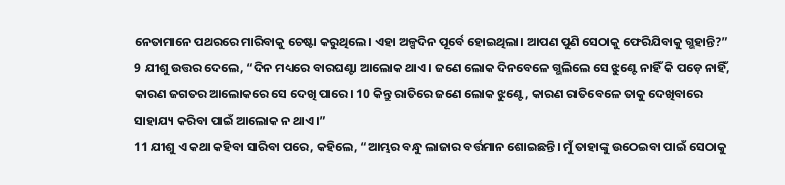ନେତାମାନେ ପଥରରେ ମାରିବାକୁ ଚେଷ୍ଟା କରୁଥିଲେ। ଏହା ଅଳ୍ପଦିନ ପୂର୍ବେ ହୋଇଥିଲା। ଆପଣ ପୁଣି ସେଠାକୁ ଫେରିଯିବାକୁ ଗ୍ଭହାନ୍ତି?”
9 ଯୀଶୁ ଉତ୍ତର ଦେଲେ, “ଦିନ ମଧ୍ୟରେ ବାରଘଣ୍ଟା ଆଲୋକ ଥାଏ। ଜଣେ ଲୋକ ଦିନବେଳେ ଗ୍ଭଲିଲେ ସେ ଝୁଣ୍ଟେ ନାହିଁ କି ପଡ଼େ ନାହିଁ, କାରଣ ଜଗତର ଆଲୋକରେ ସେ ଦେଖି ପାରେ। 10 କିନ୍ତୁ ରାତିରେ ଜଣେ ଲୋକ ଝୁଣ୍ଟେ, କାରଣ ରାତିବେଳେ ତାକୁ ଦେଖିବାରେ ସାହାଯ୍ୟ କରିବା ପାଇଁ ଆଲୋକ ନ ଥାଏ।”
11 ଯୀଶୁ ଏ କଥା କହିବା ସାରିବା ପରେ, କହିଲେ, “ଆମ୍ଭର ବନ୍ଧୁ ଲାଜାର ବର୍ତ୍ତମାନ ଶୋଇଛନ୍ତି। ମୁଁ ତାହାଙ୍କୁ ଉଠେଇବା ପାଇଁ ସେଠାକୁ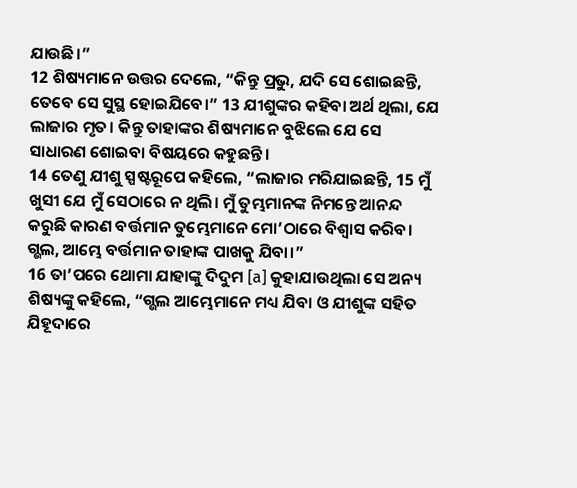ଯାଉଛି।”
12 ଶିଷ୍ୟମାନେ ଉତ୍ତର ଦେଲେ, “କିନ୍ତୁ ପ୍ରଭୁ, ଯଦି ସେ ଶୋଇଛନ୍ତି, ତେବେ ସେ ସୁସ୍ଥ ହୋଇଯିବେ।” 13 ଯୀଶୁଙ୍କର କହିବା ଅର୍ଥ ଥିଲା, ଯେ ଲାଜାର ମୃତ। କିନ୍ତୁ ତାହାଙ୍କର ଶିଷ୍ୟମାନେ ବୁଝିଲେ ଯେ ସେ ସାଧାରଣ ଶୋଇବା ବିଷୟରେ କହୁଛନ୍ତି।
14 ତେଣୁ ଯୀଶୁ ସ୍ପଷ୍ଟରୂପେ କହିଲେ, “ଲାଜାର ମରିଯାଇଛନ୍ତି, 15 ମୁଁ ଖୁସୀ ଯେ ମୁଁ ସେଠାରେ ନ ଥିଲି। ମୁଁ ତୁମ୍ଭମାନଙ୍କ ନିମନ୍ତେ ଆନନ୍ଦ କରୁଛି କାରଣ ବର୍ତ୍ତମାନ ତୁମ୍ଭେମାନେ ମୋ’ଠାରେ ବିଶ୍ୱାସ କରିବ। ଗ୍ଭଲ, ଆମ୍ଭେ ବର୍ତ୍ତମାନ ତାହାଙ୍କ ପାଖକୁ ଯିବା।”
16 ତା’ପରେ ଥୋମା ଯାହାଙ୍କୁ ଦିଦୁମ [a] କୁହାଯାଉଥିଲା ସେ ଅନ୍ୟ ଶିଷ୍ୟଙ୍କୁ କହିଲେ, “ଗ୍ଭଲ ଆମ୍ଭେମାନେ ମଧ୍ୟ ଯିବା ଓ ଯୀଶୁଙ୍କ ସହିତ ଯିହୂଦାରେ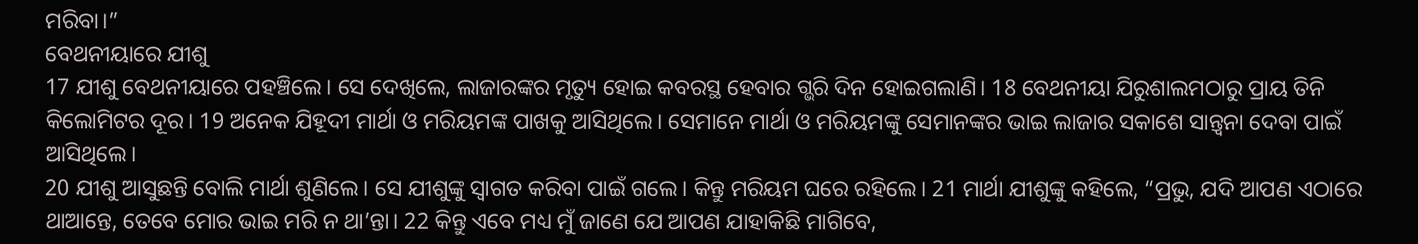ମରିବା।”
ବେଥନୀୟାରେ ଯୀଶୁ
17 ଯୀଶୁ ବେଥନୀୟାରେ ପହଞ୍ଚିଲେ। ସେ ଦେଖିଲେ, ଲାଜାରଙ୍କର ମୃତ୍ୟୁ ହୋଇ କବରସ୍ଥ ହେବାର ଗ୍ଭରି ଦିନ ହୋଇଗଲାଣି। 18 ବେଥନୀୟା ଯିରୁଶାଲମଠାରୁ ପ୍ରାୟ ତିନି କିଲୋମିଟର ଦୂର। 19 ଅନେକ ଯିହୂଦୀ ମାର୍ଥା ଓ ମରିୟମଙ୍କ ପାଖକୁ ଆସିଥିଲେ। ସେମାନେ ମାର୍ଥା ଓ ମରିୟମଙ୍କୁ ସେମାନଙ୍କର ଭାଇ ଲାଜାର ସକାଶେ ସାନ୍ତ୍ୱନା ଦେବା ପାଇଁ ଆସିଥିଲେ।
20 ଯୀଶୁ ଆସୁଛନ୍ତି ବୋଲି ମାର୍ଥା ଶୁଣିଲେ। ସେ ଯୀଶୁଙ୍କୁ ସ୍ୱାଗତ କରିବା ପାଇଁ ଗଲେ। କିନ୍ତୁ ମରିୟମ ଘରେ ରହିଲେ। 21 ମାର୍ଥା ଯୀଶୁଙ୍କୁ କହିଲେ, “ପ୍ରଭୁ, ଯଦି ଆପଣ ଏଠାରେ ଥାଆନ୍ତେ, ତେବେ ମୋର ଭାଇ ମରି ନ ଥା’ନ୍ତା। 22 କିନ୍ତୁ ଏବେ ମଧ୍ୟ ମୁଁ ଜାଣେ ଯେ ଆପଣ ଯାହାକିଛି ମାଗିବେ,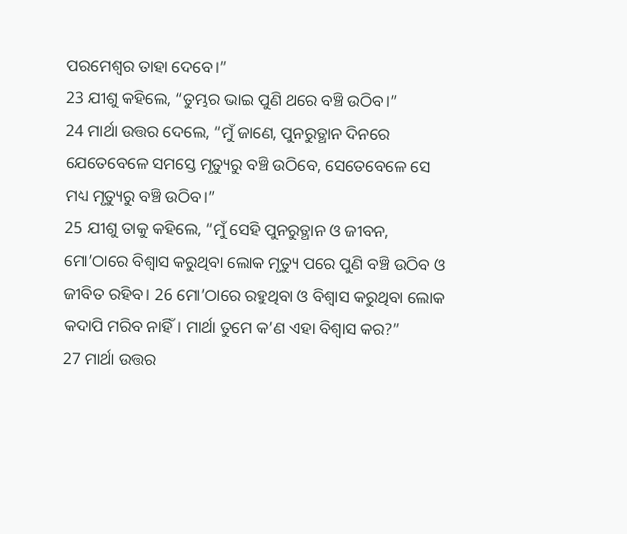ପରମେଶ୍ୱର ତାହା ଦେବେ।”
23 ଯୀଶୁ କହିଲେ, “ତୁମ୍ଭର ଭାଇ ପୁଣି ଥରେ ବଞ୍ଚି ଉଠିବ।”
24 ମାର୍ଥା ଉତ୍ତର ଦେଲେ, “ମୁଁ ଜାଣେ, ପୁନରୁତ୍ଥାନ ଦିନରେ ଯେତେବେଳେ ସମସ୍ତେ ମୃତ୍ୟୁରୁ ବଞ୍ଚି ଉଠିବେ, ସେତେବେଳେ ସେ ମଧ୍ୟ ମୃତ୍ୟୁରୁ ବଞ୍ଚି ଉଠିବ।”
25 ଯୀଶୁ ତାକୁ କହିଲେ, “ମୁଁ ସେହି ପୁନରୁତ୍ଥାନ ଓ ଜୀବନ, ମୋ’ଠାରେ ବିଶ୍ୱାସ କରୁଥିବା ଲୋକ ମୃତ୍ୟୁ ପରେ ପୁଣି ବଞ୍ଚି ଉଠିବ ଓ ଜୀବିତ ରହିବ। 26 ମୋ’ଠାରେ ରହୁଥିବା ଓ ବିଶ୍ୱାସ କରୁଥିବା ଲୋକ କଦାପି ମରିବ ନାହିଁ। ମାର୍ଥା ତୁମେ କ’ଣ ଏହା ବିଶ୍ୱାସ କର?”
27 ମାର୍ଥା ଉତ୍ତର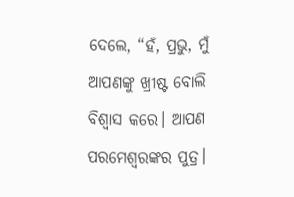ଦେଲେ, “ହଁ, ପ୍ରଭୁ, ମୁଁ ଆପଣଙ୍କୁ ଖ୍ରୀଷ୍ଟ ବୋଲି ବିଶ୍ୱାସ କରେ। ଆପଣ ପରମେଶ୍ୱରଙ୍କର ପୁତ୍ର।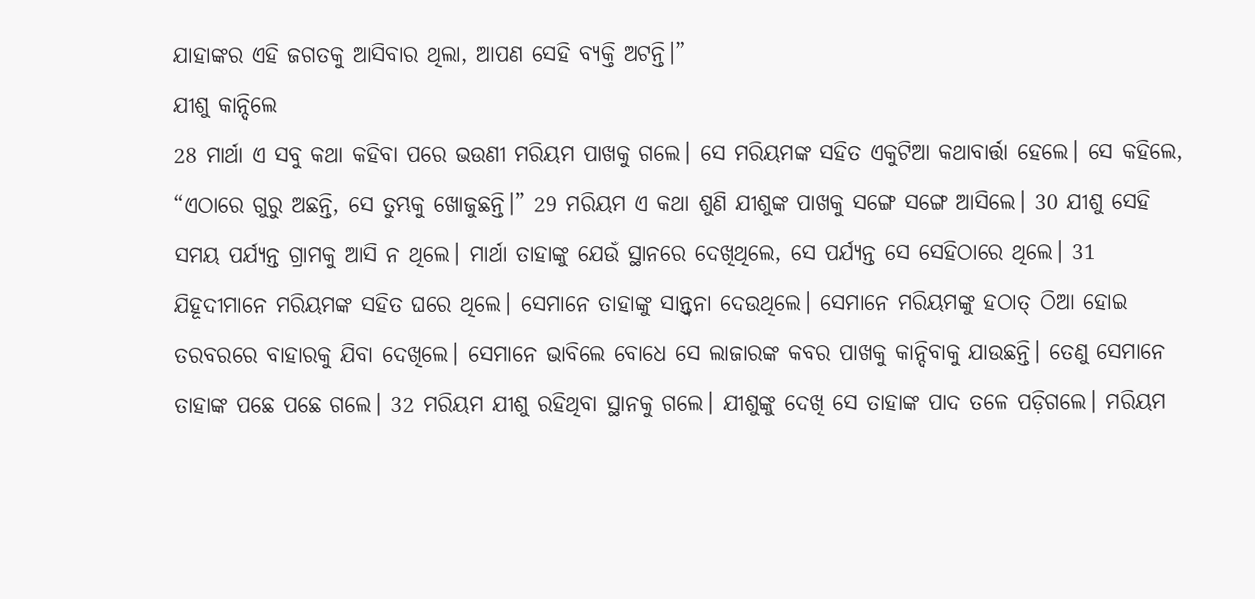ଯାହାଙ୍କର ଏହି ଜଗତକୁ ଆସିବାର ଥିଲା, ଆପଣ ସେହି ବ୍ୟକ୍ତି ଅଟନ୍ତି।”
ଯୀଶୁ କାନ୍ଦିଲେ
28 ମାର୍ଥା ଏ ସବୁ କଥା କହିବା ପରେ ଭଉଣୀ ମରିୟମ ପାଖକୁ ଗଲେ। ସେ ମରିୟମଙ୍କ ସହିତ ଏକୁଟିଆ କଥାବାର୍ତ୍ତା ହେଲେ। ସେ କହିଲେ, “ଏଠାରେ ଗୁରୁ ଅଛନ୍ତି, ସେ ତୁମ୍ଭକୁ ଖୋଜୁଛନ୍ତି।” 29 ମରିୟମ ଏ କଥା ଶୁଣି ଯୀଶୁଙ୍କ ପାଖକୁ ସଙ୍ଗେ ସଙ୍ଗେ ଆସିଲେ। 30 ଯୀଶୁ ସେହି ସମୟ ପର୍ଯ୍ୟନ୍ତ ଗ୍ରାମକୁ ଆସି ନ ଥିଲେ। ମାର୍ଥା ତାହାଙ୍କୁ ଯେଉଁ ସ୍ଥାନରେ ଦେଖିଥିଲେ, ସେ ପର୍ଯ୍ୟନ୍ତ ସେ ସେହିଠାରେ ଥିଲେ। 31 ଯିହୂଦୀମାନେ ମରିୟମଙ୍କ ସହିତ ଘରେ ଥିଲେ। ସେମାନେ ତାହାଙ୍କୁ ସାନ୍ତ୍ୱନା ଦେଉଥିଲେ। ସେମାନେ ମରିୟମଙ୍କୁ ହଠାତ୍ ଠିଆ ହୋଇ ତରବରରେ ବାହାରକୁ ଯିବା ଦେଖିଲେ। ସେମାନେ ଭାବିଲେ ବୋଧେ ସେ ଲାଜାରଙ୍କ କବର ପାଖକୁ କାନ୍ଦିବାକୁ ଯାଉଛନ୍ତି। ତେଣୁ ସେମାନେ ତାହାଙ୍କ ପଛେ ପଛେ ଗଲେ। 32 ମରିୟମ ଯୀଶୁ ରହିଥିବା ସ୍ଥାନକୁ ଗଲେ। ଯୀଶୁଙ୍କୁ ଦେଖି ସେ ତାହାଙ୍କ ପାଦ ତଳେ ପଡ଼ିଗଲେ। ମରିୟମ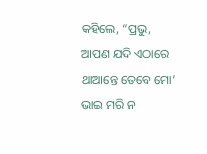କହିଲେ, “ପ୍ରଭୁ, ଆପଣ ଯଦି ଏଠାରେ ଥାଆନ୍ତେ ତେବେ ମୋ’ ଭାଇ ମରି ନ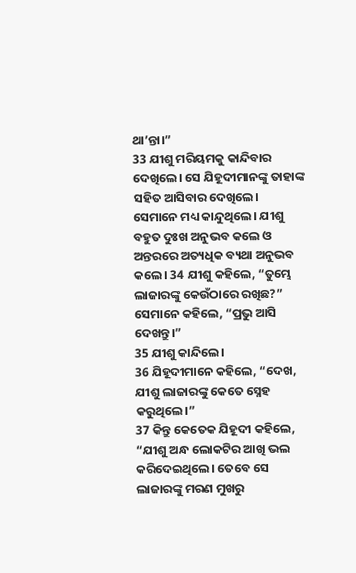ଥା’ନ୍ତା।”
33 ଯୀଶୁ ମରିୟମକୁ କାନ୍ଦିବାର ଦେଖିଲେ। ସେ ଯିହୂଦୀମାନଙ୍କୁ ତାହାଙ୍କ ସହିତ ଆସିବାର ଦେଖିଲେ। ସେମାନେ ମଧ୍ୟ କାନ୍ଦୁଥିଲେ। ଯୀଶୁ ବହୁତ ଦୁଃଖ ଅନୁଭବ କଲେ ଓ ଅନ୍ତରରେ ଅତ୍ୟଧିକ ବ୍ୟଥା ଅନୁଭବ କଲେ। 34 ଯୀଶୁ କହିଲେ, “ତୁମ୍ଭେ ଲାଜାରଙ୍କୁ କେଉଁଠାରେ ରଖିଛ?”
ସେମାନେ କହିଲେ, “ପ୍ରଭୁ ଆସି ଦେଖନ୍ତୁ।”
35 ଯୀଶୁ କାନ୍ଦିଲେ।
36 ଯିହୂଦୀମାନେ କହିଲେ, “ଦେଖ, ଯୀଶୁ ଲାଜାରଙ୍କୁ କେତେ ସ୍ନେହ କରୁଥିଲେ।”
37 କିନ୍ତୁ କେତେକ ଯିହୂଦୀ କହିଲେ, “ଯୀଶୁ ଅନ୍ଧ ଲୋକଟିର ଆଖି ଭଲ କରିଦେଇଥିଲେ। ତେବେ ସେ ଲାଜାରଙ୍କୁ ମରଣ ମୁଖରୁ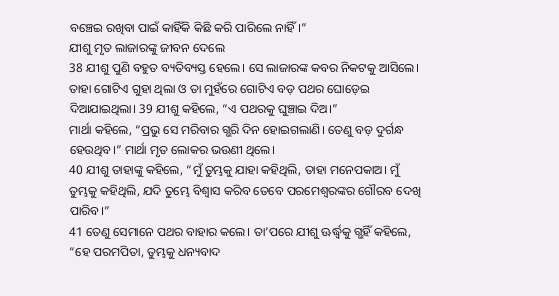ବଞ୍ଚେଇ ରଖିବା ପାଇଁ କାହିଁକି କିଛି କରି ପାରିଲେ ନାହିଁ।”
ଯୀଶୁ ମୃତ ଲାଜାରଙ୍କୁ ଜୀବନ ଦେଲେ
38 ଯୀଶୁ ପୁଣି ବହୁତ ବ୍ୟତିବ୍ୟସ୍ତ ହେଲେ। ସେ ଲାଜାରଙ୍କ କବର ନିକଟକୁ ଆସିଲେ। ତାହା ଗୋଟିଏ ଗୁହା ଥିଲା ଓ ତା ମୁହଁରେ ଗୋଟିଏ ବଡ଼ ପଥର ଘୋଡ଼େଇ ଦିଆଯାଇଥିଲା। 39 ଯୀଶୁ କହିଲେ, “ଏ ପଥରକୁ ଘୁଞ୍ଚାଇ ଦିଅ।”
ମାର୍ଥା କହିଲେ, “ପ୍ରଭୁ ସେ ମରିବାର ଗ୍ଭରି ଦିନ ହୋଇଗଲାଣି। ତେଣୁ ବଡ଼ ଦୁର୍ଗନ୍ଧ ହେଉଥିବ।” ମାର୍ଥା ମୃତ ଲୋକର ଭଉଣୀ ଥିଲେ।
40 ଯୀଶୁ ତାହାଙ୍କୁ କହିଲେ, “ମୁଁ ତୁମ୍ଭକୁ ଯାହା କହିଥିଲି, ତାହା ମନେପକାଅ। ମୁଁ ତୁମ୍ଭକୁ କହିଥିଲି, ଯଦି ତୁମ୍ଭେ ବିଶ୍ୱାସ କରିବ ତେବେ ପରମେଶ୍ୱରଙ୍କର ଗୌରବ ଦେଖି ପାରିବ।”
41 ତେଣୁ ସେମାନେ ପଥର ବାହାର କଲେ। ତା’ପରେ ଯୀଶୁ ଊର୍ଦ୍ଧ୍ୱକୁ ଗ୍ଭହିଁ କହିଲେ, “ହେ ପରମପିତା, ତୁମ୍ଭକୁ ଧନ୍ୟବାଦ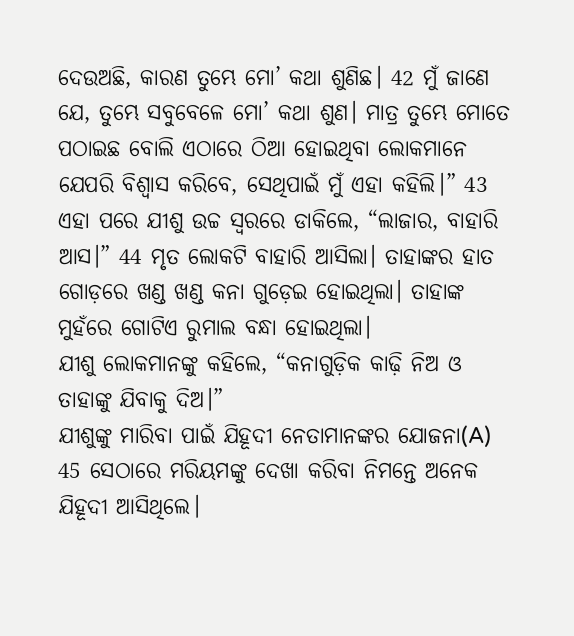ଦେଉଅଛି, କାରଣ ତୁମ୍ଭେ ମୋ’ କଥା ଶୁଣିଛ। 42 ମୁଁ ଜାଣେ ଯେ, ତୁମ୍ଭେ ସବୁବେଳେ ମୋ’ କଥା ଶୁଣ। ମାତ୍ର ତୁମ୍ଭେ ମୋତେ ପଠାଇଛ ବୋଲି ଏଠାରେ ଠିଆ ହୋଇଥିବା ଲୋକମାନେ ଯେପରି ବିଶ୍ୱାସ କରିବେ, ସେଥିପାଇଁ ମୁଁ ଏହା କହିଲି।” 43 ଏହା ପରେ ଯୀଶୁ ଉଚ୍ଚ ସ୍ୱରରେ ଡାକିଲେ, “ଲାଜାର, ବାହାରି ଆସ।” 44 ମୃତ ଲୋକଟି ବାହାରି ଆସିଲା। ତାହାଙ୍କର ହାତ ଗୋଡ଼ରେ ଖଣ୍ଡ ଖଣ୍ଡ କନା ଗୁଡ଼େଇ ହୋଇଥିଲା। ତାହାଙ୍କ ମୁହଁରେ ଗୋଟିଏ ରୁମାଲ ବନ୍ଧା ହୋଇଥିଲା।
ଯୀଶୁ ଲୋକମାନଙ୍କୁ କହିଲେ, “କନାଗୁଡ଼ିକ କାଢ଼ି ନିଅ ଓ ତାହାଙ୍କୁ ଯିବାକୁ ଦିଅ।”
ଯୀଶୁଙ୍କୁ ମାରିବା ପାଇଁ ଯିହୂଦୀ ନେତାମାନଙ୍କର ଯୋଜନା(A)
45 ସେଠାରେ ମରିୟମଙ୍କୁ ଦେଖା କରିବା ନିମନ୍ତେ ଅନେକ ଯିହୂଦୀ ଆସିଥିଲେ।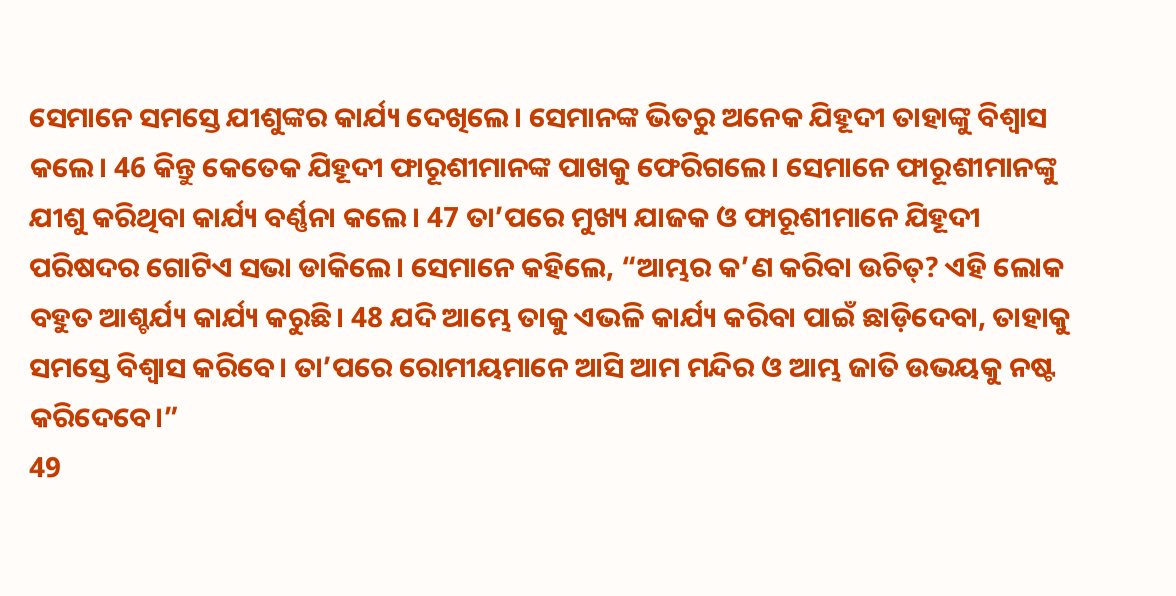ସେମାନେ ସମସ୍ତେ ଯୀଶୁଙ୍କର କାର୍ଯ୍ୟ ଦେଖିଲେ। ସେମାନଙ୍କ ଭିତରୁ ଅନେକ ଯିହୂଦୀ ତାହାଙ୍କୁ ବିଶ୍ୱାସ କଲେ। 46 କିନ୍ତୁ କେତେକ ଯିହୂଦୀ ଫାରୂଶୀମାନଙ୍କ ପାଖକୁ ଫେରିଗଲେ। ସେମାନେ ଫାରୂଶୀମାନଙ୍କୁ ଯୀଶୁ କରିଥିବା କାର୍ଯ୍ୟ ବର୍ଣ୍ଣନା କଲେ। 47 ତା’ପରେ ମୁଖ୍ୟ ଯାଜକ ଓ ଫାରୂଶୀମାନେ ଯିହୂଦୀ ପରିଷଦର ଗୋଟିଏ ସଭା ଡାକିଲେ। ସେମାନେ କହିଲେ, “ଆମ୍ଭର କ’ଣ କରିବା ଉଚିତ୍? ଏହି ଲୋକ ବହୁତ ଆଶ୍ଚର୍ଯ୍ୟ କାର୍ଯ୍ୟ କରୁଛି। 48 ଯଦି ଆମ୍ଭେ ତାକୁ ଏଭଳି କାର୍ଯ୍ୟ କରିବା ପାଇଁ ଛାଡ଼ିଦେବା, ତାହାକୁ ସମସ୍ତେ ବିଶ୍ୱାସ କରିବେ। ତା’ପରେ ରୋମୀୟମାନେ ଆସି ଆମ ମନ୍ଦିର ଓ ଆମ୍ଭ ଜାତି ଉଭୟକୁ ନଷ୍ଟ କରିଦେବେ।”
49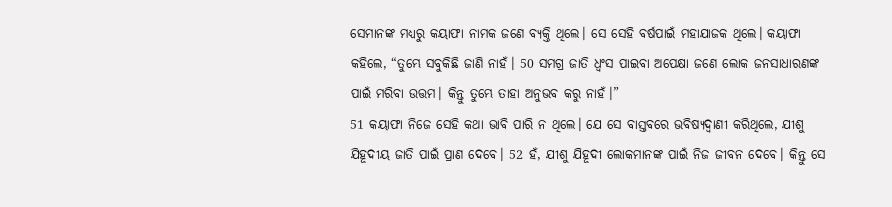ସେମାନଙ୍କ ମଧ୍ୟରୁ କୟାଫା ନାମକ ଜଣେ ବ୍ୟକ୍ତି ଥିଲେ। ସେ ସେହି ବର୍ଷପାଇଁ ମହାଯାଜକ ଥିଲେ। କୟାଫା କହିଲେ, “ତୁମ୍ଭେ ସବୁକିଛି ଜାଣି ନାହଁ। 50 ସମଗ୍ର ଜାତି ଧ୍ୱଂସ ପାଇବା ଅପେକ୍ଷା ଜଣେ ଲୋକ ଜନସାଧାରଣଙ୍କ ପାଇଁ ମରିବା ଉତ୍ତମ। କିନ୍ତୁ ତୁମ୍ଭେ ତାହା ଅନୁଭବ କରୁ ନାହଁ।”
51 କୟାଫା ନିଜେ ସେହି କଥା ଭାବି ପାରି ନ ଥିଲେ। ଯେ ସେ ବାସ୍ତବରେ ଭବିଷ୍ୟଦ୍ବାଣୀ କରିଥିଲେ, ଯୀଶୁ ଯିହୂଦୀୟ ଜାତି ପାଇଁ ପ୍ରାଣ ଦେବେ। 52 ହଁ, ଯୀଶୁ ଯିହୂଦୀ ଲୋକମାନଙ୍କ ପାଇଁ ନିଜ ଜୀବନ ଦେବେ। କିନ୍ତୁ ସେ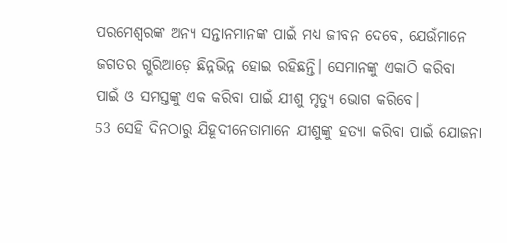ପରମେଶ୍ୱରଙ୍କ ଅନ୍ୟ ସନ୍ତାନମାନଙ୍କ ପାଇଁ ମଧ୍ୟ ଜୀବନ ଦେବେ, ଯେଉଁମାନେ ଜଗତର ଗ୍ଭରିଆଡ଼େ ଛିନ୍ନଭିନ୍ନ ହୋଇ ରହିଛନ୍ତି। ସେମାନଙ୍କୁ ଏକାଠି କରିବା ପାଇଁ ଓ ସମସ୍ତଙ୍କୁ ଏକ କରିବା ପାଇଁ ଯୀଶୁ ମୃତ୍ୟୁ ଭୋଗ କରିବେ।
53 ସେହି ଦିନଠାରୁ ଯିହୂଦୀନେତାମାନେ ଯୀଶୁଙ୍କୁ ହତ୍ୟା କରିବା ପାଇଁ ଯୋଜନା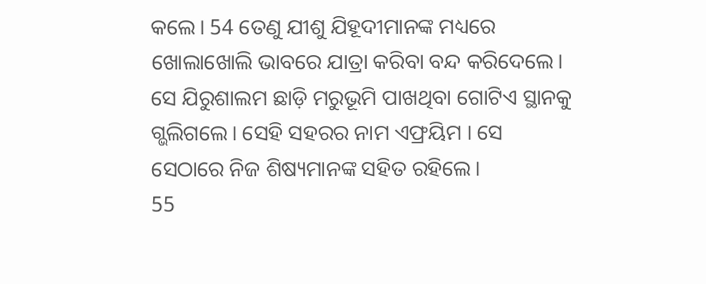କଲେ। 54 ତେଣୁ ଯୀଶୁ ଯିହୂଦୀମାନଙ୍କ ମଧ୍ୟରେ ଖୋଲାଖୋଲି ଭାବରେ ଯାତ୍ରା କରିବା ବନ୍ଦ କରିଦେଲେ। ସେ ଯିରୁଶାଲମ ଛାଡ଼ି ମରୁଭୂମି ପାଖଥିବା ଗୋଟିଏ ସ୍ଥାନକୁ ଗ୍ଭଲିଗଲେ। ସେହି ସହରର ନାମ ଏଫ୍ରୟିମ । ସେ ସେଠାରେ ନିଜ ଶିଷ୍ୟମାନଙ୍କ ସହିତ ରହିଲେ।
55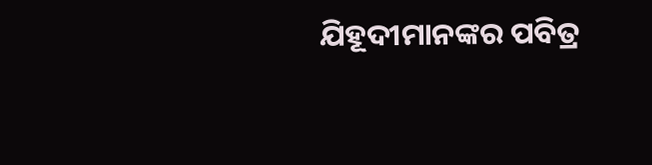ଯିହୂଦୀମାନଙ୍କର ପବିତ୍ର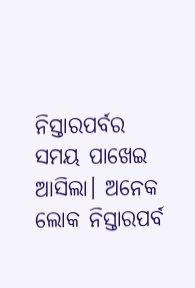ନିସ୍ତାରପର୍ବର ସମୟ ପାଖେଇ ଆସିଲା। ଅନେକ ଲୋକ ନିସ୍ତାରପର୍ବ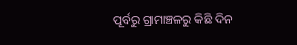ପୂର୍ବରୁ ଗ୍ରାମାଞ୍ଚଳରୁ କିଛି ଦିନ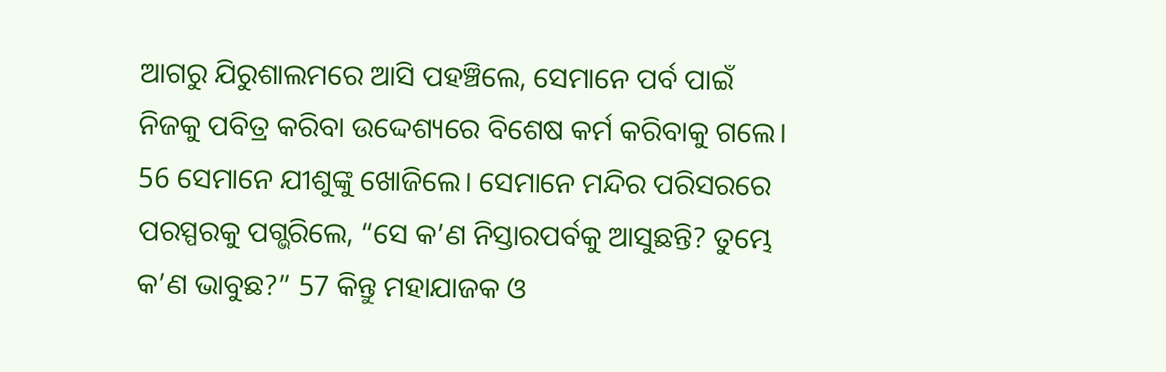ଆଗରୁ ଯିରୁଶାଲମରେ ଆସି ପହଞ୍ଚିଲେ, ସେମାନେ ପର୍ବ ପାଇଁ ନିଜକୁ ପବିତ୍ର କରିବା ଉଦ୍ଦେଶ୍ୟରେ ବିଶେଷ କର୍ମ କରିବାକୁ ଗଲେ। 56 ସେମାନେ ଯୀଶୁଙ୍କୁ ଖୋଜିଲେ। ସେମାନେ ମନ୍ଦିର ପରିସରରେ ପରସ୍ପରକୁ ପଗ୍ଭରିଲେ, “ସେ କ’ଣ ନିସ୍ତାରପର୍ବକୁ ଆସୁଛନ୍ତି? ତୁମ୍ଭେ କ’ଣ ଭାବୁଛ?” 57 କିନ୍ତୁ ମହାଯାଜକ ଓ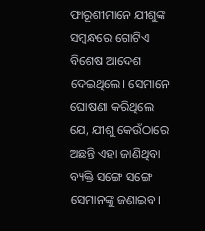ଫାରୂଶୀମାନେ ଯୀଶୁଙ୍କ ସମ୍ବନ୍ଧରେ ଗୋଟିଏ ବିଶେଷ ଆଦେଶ ଦେଇଥିଲେ। ସେମାନେ ଘୋଷଣା କରିଥିଲେ ଯେ, ଯୀଶୁ କେଉଁଠାରେ ଅଛନ୍ତି ଏହା ଜାଣିଥିବା ବ୍ୟକ୍ତି ସଙ୍ଗେ ସଙ୍ଗେ ସେମାନଙ୍କୁ ଜଣାଇବ।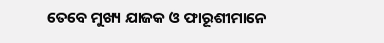ତେବେ ମୁଖ୍ୟ ଯାଜକ ଓ ଫାରୂଶୀମାନେ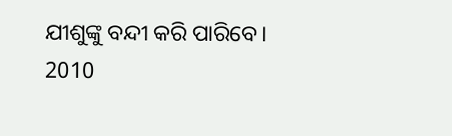ଯୀଶୁଙ୍କୁ ବନ୍ଦୀ କରି ପାରିବେ।
2010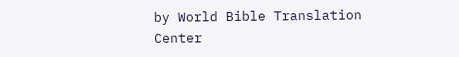by World Bible Translation Center